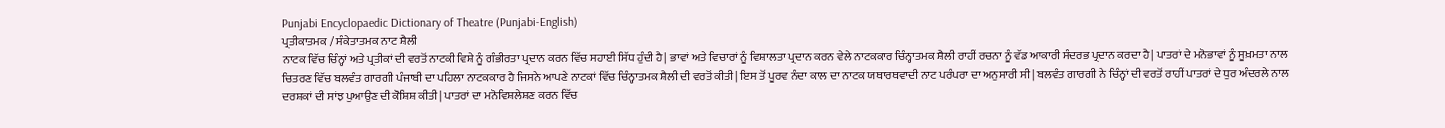Punjabi Encyclopaedic Dictionary of Theatre (Punjabi-English)
ਪ੍ਰਤੀਕਾਤਮਕ / ਸੰਕੇਤਾਤਮਕ ਨਾਟ ਸ਼ੈਲੀ
ਨਾਟਕ ਵਿੱਚ ਚਿੰਨ੍ਹਾਂ ਅਤੇ ਪ੍ਰਤੀਕਾਂ ਦੀ ਵਰਤੋਂ ਨਾਟਕੀ ਵਿਸ਼ੇ ਨੂੰ ਗੰਭੀਰਤਾ ਪ੍ਰਦਾਨ ਕਰਨ ਵਿੱਚ ਸਹਾਈ ਸਿੱਧ ਹੁੰਦੀ ਹੈ| ਭਾਵਾਂ ਅਤੇ ਵਿਚਾਰਾਂ ਨੂੰ ਵਿਸ਼ਾਲਤਾ ਪ੍ਰਦਾਨ ਕਰਨ ਵੇਲੇ ਨਾਟਕਕਾਰ ਚਿੰਨ੍ਹਾਤਮਕ ਸ਼ੈਲੀ ਰਾਹੀਂ ਰਚਨਾ ਨੂੰ ਵੱਡ ਆਕਾਰੀ ਸੰਦਰਭ ਪ੍ਰਦਾਨ ਕਰਦਾ ਹੈ| ਪਾਤਰਾਂ ਦੇ ਮਨੋਭਾਵਾਂ ਨੂੰ ਸੂਖ਼ਮਤਾ ਨਾਲ ਚਿਤਰਣ ਵਿੱਚ ਬਲਵੰਤ ਗਾਰਗੀ ਪੰਜਾਬੀ ਦਾ ਪਹਿਲਾ ਨਾਟਕਕਾਰ ਹੈ ਜਿਸਨੇ ਆਪਣੇ ਨਾਟਕਾਂ ਵਿੱਚ ਚਿੰਨ੍ਹਾਤਮਕ ਸ਼ੈਲੀ ਦੀ ਵਰਤੋਂ ਕੀਤੀ| ਇਸ ਤੋਂ ਪੂਰਵ ਨੰਦਾ ਕਾਲ ਦਾ ਨਾਟਕ ਯਥਾਰਥਵਾਦੀ ਨਾਟ ਪਰੰਪਰਾ ਦਾ ਅਨੁਸਾਰੀ ਸੀ| ਬਲਵੰਤ ਗਾਰਗੀ ਨੇ ਚਿੰਨ੍ਹਾਂ ਦੀ ਵਰਤੋਂ ਰਾਹੀਂ ਪਾਤਰਾਂ ਦੇ ਧੁਰ ਅੰਦਰਲੇ ਨਾਲ ਦਰਸ਼ਕਾਂ ਦੀ ਸਾਂਝ ਪੁਆਉਣ ਦੀ ਕੋਸ਼ਿਸ਼ ਕੀਤੀ| ਪਾਤਰਾਂ ਦਾ ਮਨੋਵਿਸ਼ਲੇਸ਼ਣ ਕਰਨ ਵਿੱਚ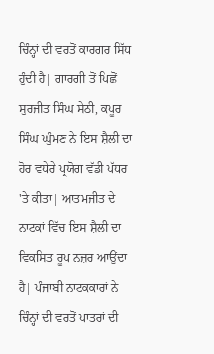ਚਿੰਨ੍ਹਾਂ ਦੀ ਵਰਤੋਂ ਕਾਰਗਰ ਸਿੱਧ ਹੁੰਦੀ ਹੈ| ਗਾਰਗੀ ਤੋਂ ਪਿਛੋਂ ਸੁਰਜੀਤ ਸਿੰਘ ਸੇਠੀ, ਕਪੂਰ ਸਿੰਘ ਘੁੰਮਣ ਨੇ ਇਸ ਸ਼ੈਲੀ ਦਾ ਹੋਰ ਵਧੇਰੇ ਪ੍ਰਯੋਗ ਵੱਡੀ ਪੱਧਰ 'ਤੇ ਕੀਤਾ| ਆਤਮਜੀਤ ਦੇ ਨਾਟਕਾਂ ਵਿੱਚ ਇਸ ਸ਼ੈਲੀ ਦਾ ਵਿਕਸਿਤ ਰੂਪ ਨਜ਼ਰ ਆਉਂਦਾ ਹੈ| ਪੰਜਾਬੀ ਨਾਟਕਕਾਰਾਂ ਨੇ ਚਿੰਨ੍ਹਾਂ ਦੀ ਵਰਤੋਂ ਪਾਤਰਾਂ ਦੀ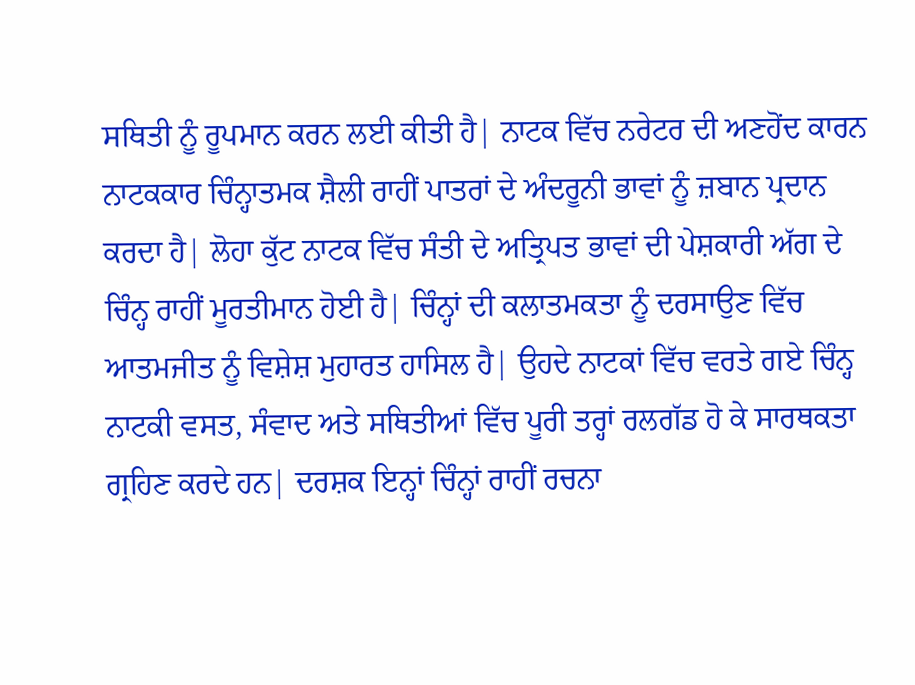ਸਥਿਤੀ ਨੂੰ ਰੂਪਮਾਨ ਕਰਨ ਲਈ ਕੀਤੀ ਹੈ| ਨਾਟਕ ਵਿੱਚ ਨਰੇਟਰ ਦੀ ਅਣਹੋਂਦ ਕਾਰਨ ਨਾਟਕਕਾਰ ਚਿੰਨ੍ਹਾਤਮਕ ਸ਼ੈਲੀ ਰਾਹੀਂ ਪਾਤਰਾਂ ਦੇ ਅੰਦਰੂਨੀ ਭਾਵਾਂ ਨੂੰ ਜ਼ਬਾਨ ਪ੍ਰਦਾਨ ਕਰਦਾ ਹੈ| ਲੋਹਾ ਕੁੱਟ ਨਾਟਕ ਵਿੱਚ ਸੰਤੀ ਦੇ ਅਤ੍ਰਿਪਤ ਭਾਵਾਂ ਦੀ ਪੇਸ਼ਕਾਰੀ ਅੱਗ ਦੇ ਚਿੰਨ੍ਹ ਰਾਹੀਂ ਮੂਰਤੀਮਾਨ ਹੋਈ ਹੈ| ਚਿੰਨ੍ਹਾਂ ਦੀ ਕਲਾਤਮਕਤਾ ਨੂੰ ਦਰਸਾਉਣ ਵਿੱਚ ਆਤਮਜੀਤ ਨੂੰ ਵਿਸ਼ੇਸ਼ ਮੁਹਾਰਤ ਹਾਸਿਲ ਹੈ| ਉਹਦੇ ਨਾਟਕਾਂ ਵਿੱਚ ਵਰਤੇ ਗਏ ਚਿੰਨ੍ਹ ਨਾਟਕੀ ਵਸਤ, ਸੰਵਾਦ ਅਤੇ ਸਥਿਤੀਆਂ ਵਿੱਚ ਪੂਰੀ ਤਰ੍ਹਾਂ ਰਲਗੱਡ ਹੋ ਕੇ ਸਾਰਥਕਤਾ ਗ੍ਰਹਿਣ ਕਰਦੇ ਹਨ| ਦਰਸ਼ਕ ਇਨ੍ਹਾਂ ਚਿੰਨ੍ਹਾਂ ਰਾਹੀਂ ਰਚਨਾ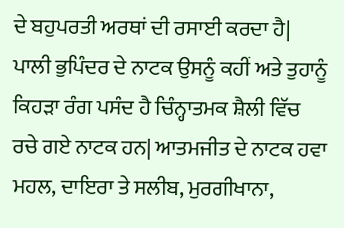ਦੇ ਬਹੁਪਰਤੀ ਅਰਥਾਂ ਦੀ ਰਸਾਈ ਕਰਦਾ ਹੈ| ਪਾਲੀ ਭੁਪਿੰਦਰ ਦੇ ਨਾਟਕ ਉਸਨੂੰ ਕਹੀਂ ਅਤੇ ਤੁਹਾਨੂੰ ਕਿਹੜਾ ਰੰਗ ਪਸੰਦ ਹੈ ਚਿੰਨ੍ਹਾਤਮਕ ਸ਼ੈਲੀ ਵਿੱਚ ਰਚੇ ਗਏ ਨਾਟਕ ਹਨ| ਆਤਮਜੀਤ ਦੇ ਨਾਟਕ ਹਵਾ ਮਹਲ, ਦਾਇਰਾ ਤੇ ਸਲੀਬ, ਮੁਰਗੀਖਾਨਾ,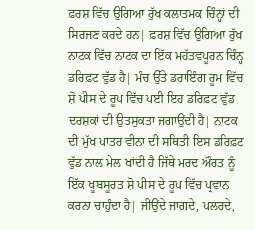ਫ਼ਰਸ਼ ਵਿੱਚ ਉਗਿਆ ਰੁੱਖ ਕਲਾਤਮਕ ਚਿੰਨ੍ਹਾਂ ਦੀ ਸਿਰਜਣ ਕਰਦੇ ਹਨ| ਫ਼ਰਸ਼ ਵਿੱਚ ਉਗਿਆ ਰੁੱਖ ਨਾਟਕ ਵਿੱਚ ਨਾਟਕ ਦਾ ਇੱਕ ਮਹੱਤਵਪੂਰਨ ਚਿੰਨ੍ਹ ਡਰਿਫ਼ਟ ਵੁੱਡ ਹੈ| ਮੰਚ ਉੱਤੇ ਡਰਾਇੰਗ ਰੂਮ ਵਿੱਚ ਸ਼ੋ ਪੀਸ ਦੇ ਰੂਪ ਵਿੱਚ ਪਈ ਇਹ ਡਰਿਫ਼ਟ ਵੁੱਡ ਦਰਸ਼ਕਾਂ ਦੀ ਉਤਸੁਕਤਾ ਜਗਾਉਂਦੀ ਹੈ| ਨਾਟਕ ਦੀ ਮੁੱਖ ਪਾਤਰ ਵੀਨਾ ਦੀ ਸਥਿਤੀ ਇਸ ਡਰਿਫ਼ਟ ਵੁੱਡ ਨਾਲ ਮੇਲ ਖਾਂਦੀ ਹੈ ਜਿੱਥੇ ਮਰਦ ਔਰਤ ਨੂੰ ਇੱਕ ਖੂਬਸੂਰਤ ਸ਼ੋ ਪੀਸ ਦੇ ਰੂਪ ਵਿੱਚ ਪ੍ਰਵਾਨ ਕਰਨਾ ਚਾਹੁੰਦਾ ਹੈ| ਜੀਉਂਦੇ ਜਾਗਦੇ, ਪਲਰਦੇ,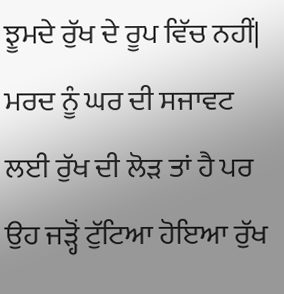ਝੂਮਦੇ ਰੁੱਖ ਦੇ ਰੂਪ ਵਿੱਚ ਨਹੀਂ| ਮਰਦ ਨੂੰ ਘਰ ਦੀ ਸਜਾਵਟ ਲਈ ਰੁੱਖ ਦੀ ਲੋੜ ਤਾਂ ਹੈ ਪਰ ਉਹ ਜੜ੍ਹੋਂ ਟੁੱਟਿਆ ਹੋਇਆ ਰੁੱਖ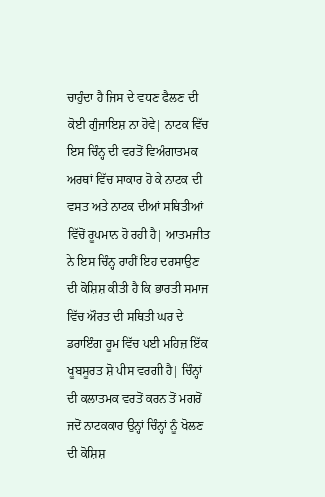ਚਾਹੁੰਦਾ ਹੈ ਜਿਸ ਦੇ ਵਧਣ ਫੈਲਣ ਦੀ ਕੋਈ ਗੁੰਜਾਇਸ਼ ਨਾ ਹੋਵੇ| ਨਾਟਕ ਵਿੱਚ ਇਸ ਚਿੰਨ੍ਹ ਦੀ ਵਰਤੋਂ ਵਿਅੰਗਾਤਮਕ ਅਰਥਾਂ ਵਿੱਚ ਸਾਕਾਰ ਹੋ ਕੇ ਨਾਟਕ ਦੀ ਵਸਤ ਅਤੇ ਨਾਟਕ ਦੀਆਂ ਸਥਿਤੀਆਂ ਵਿੱਚੋਂ ਰੂਪਮਾਨ ਹੋ ਰਹੀ ਹੈ| ਆਤਮਜੀਤ ਨੇ ਇਸ ਚਿੰਨ੍ਹ ਰਾਹੀਂ ਇਹ ਦਰਸਾਉਣ ਦੀ ਕੋਸ਼ਿਸ਼ ਕੀਤੀ ਹੈ ਕਿ ਭਾਰਤੀ ਸਮਾਜ ਵਿੱਚ ਔਰਤ ਦੀ ਸਥਿਤੀ ਘਰ ਦੇ ਡਰਾਇੰਗ ਰੂਮ ਵਿੱਚ ਪਈ ਮਹਿਜ਼ ਇੱਕ ਖੂਬਸੂਰਤ ਸ਼ੋ ਪੀਸ ਵਰਗੀ ਹੈ| ਚਿੰਨ੍ਹਾਂ ਦੀ ਕਲਾਤਮਕ ਵਰਤੋਂ ਕਰਨ ਤੋਂ ਮਗਰੋਂ ਜਦੋਂ ਨਾਟਕਕਾਰ ਉਨ੍ਹਾਂ ਚਿੰਨ੍ਹਾਂ ਨੂੰ ਖੋਲਣ ਦੀ ਕੋਸ਼ਿਸ਼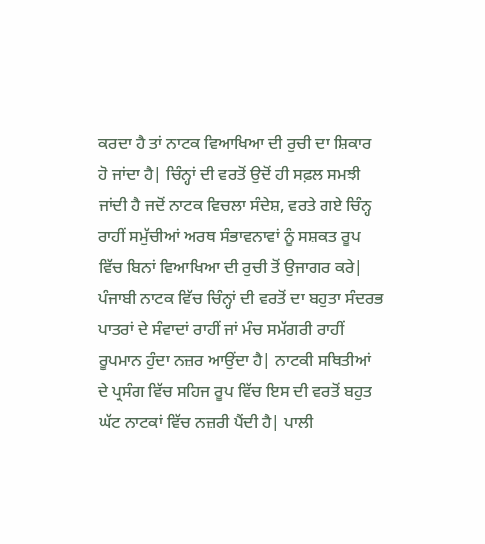ਕਰਦਾ ਹੈ ਤਾਂ ਨਾਟਕ ਵਿਆਖਿਆ ਦੀ ਰੁਚੀ ਦਾ ਸ਼ਿਕਾਰ ਹੋ ਜਾਂਦਾ ਹੈ| ਚਿੰਨ੍ਹਾਂ ਦੀ ਵਰਤੋਂ ਉਦੋਂ ਹੀ ਸਫ਼ਲ ਸਮਝੀ ਜਾਂਦੀ ਹੈ ਜਦੋਂ ਨਾਟਕ ਵਿਚਲਾ ਸੰਦੇਸ਼, ਵਰਤੇ ਗਏ ਚਿੰਨ੍ਹ ਰਾਹੀਂ ਸਮੁੱਚੀਆਂ ਅਰਥ ਸੰਭਾਵਨਾਵਾਂ ਨੂੰ ਸਸ਼ਕਤ ਰੂਪ ਵਿੱਚ ਬਿਨਾਂ ਵਿਆਖਿਆ ਦੀ ਰੁਚੀ ਤੋਂ ਉਜਾਗਰ ਕਰੇ|
ਪੰਜਾਬੀ ਨਾਟਕ ਵਿੱਚ ਚਿੰਨ੍ਹਾਂ ਦੀ ਵਰਤੋਂ ਦਾ ਬਹੁਤਾ ਸੰਦਰਭ ਪਾਤਰਾਂ ਦੇ ਸੰਵਾਦਾਂ ਰਾਹੀਂ ਜਾਂ ਮੰਚ ਸਮੱਗਰੀ ਰਾਹੀਂ ਰੂਪਮਾਨ ਹੁੰਦਾ ਨਜ਼ਰ ਆਉਂਦਾ ਹੈ| ਨਾਟਕੀ ਸਥਿਤੀਆਂ ਦੇ ਪ੍ਰਸੰਗ ਵਿੱਚ ਸਹਿਜ ਰੂਪ ਵਿੱਚ ਇਸ ਦੀ ਵਰਤੋਂ ਬਹੁਤ ਘੱਟ ਨਾਟਕਾਂ ਵਿੱਚ ਨਜ਼ਰੀ ਪੈਂਦੀ ਹੈ| ਪਾਲੀ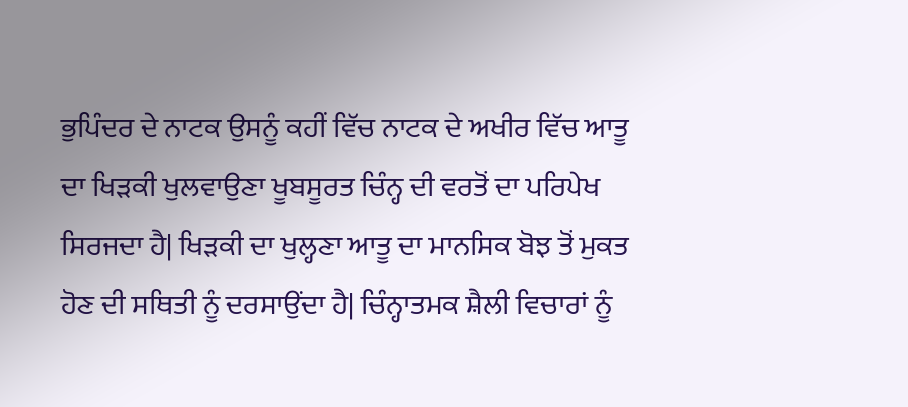ਭੁਪਿੰਦਰ ਦੇ ਨਾਟਕ ਉਸਨੂੰ ਕਹੀਂ ਵਿੱਚ ਨਾਟਕ ਦੇ ਅਖੀਰ ਵਿੱਚ ਆਤੂ ਦਾ ਖਿੜਕੀ ਖੁਲਵਾਉਣਾ ਖੂਬਸੂਰਤ ਚਿੰਨ੍ਹ ਦੀ ਵਰਤੋਂ ਦਾ ਪਰਿਪੇਖ ਸਿਰਜਦਾ ਹੈ| ਖਿੜਕੀ ਦਾ ਖੁਲ੍ਹਣਾ ਆਤੂ ਦਾ ਮਾਨਸਿਕ ਬੋਝ ਤੋਂ ਮੁਕਤ ਹੋਣ ਦੀ ਸਥਿਤੀ ਨੂੰ ਦਰਸਾਉਂਦਾ ਹੈ| ਚਿੰਨ੍ਹਾਤਮਕ ਸ਼ੈਲੀ ਵਿਚਾਰਾਂ ਨੂੰ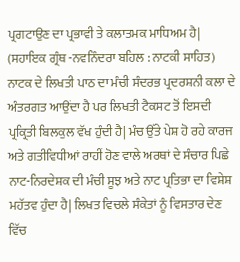ਪ੍ਰਗਟਾਉਣ ਦਾ ਪ੍ਰਭਾਵੀ ਤੇ ਕਲਾਤਮਕ ਮਾਧਿਅਮ ਹੈ|
(ਸਹਾਇਕ ਗ੍ਰੰਥ -ਨਵਨਿੰਦਰਾ ਬਹਿਲ : ਨਾਟਕੀ ਸਾਹਿਤ)
ਨਾਟਕ ਦੇ ਲਿਖਤੀ ਪਾਠ ਦਾ ਮੰਚੀ ਸੰਦਰਭ ਪ੍ਰਦਰਸ਼ਨੀ ਕਲਾ ਦੇ ਅੰਤਰਗਤ ਆਉਂਦਾ ਹੈ ਪਰ ਲਿਖਤੀ ਟੈਕਸਟ ਤੋਂ ਇਸਦੀ ਪ੍ਰਕ੍ਰਿਤੀ ਬਿਲਕੁਲ ਵੱਖ ਹੁੰਦੀ ਹੈ| ਮੰਚ ਉੱਤੇ ਪੇਸ਼ ਹੋ ਰਹੇ ਕਾਰਜ ਅਤੇ ਗਤੀਵਿਧੀਆਂ ਰਾਹੀਂ ਹੋਣ ਵਾਲੇ ਅਰਥਾਂ ਦੇ ਸੰਚਾਰ ਪਿਛੇ ਨਾਟ-ਨਿਰਦੇਸ਼ਕ ਦੀ ਮੰਚੀ ਸੂਝ ਅਤੇ ਨਾਟ ਪ੍ਰਤਿਭਾ ਦਾ ਵਿਸ਼ੇਸ਼ ਮਹੱਤਵ ਹੁੰਦਾ ਹੈ| ਲਿਖਤ ਵਿਚਲੇ ਸੰਕੇਤਾਂ ਨੂੰ ਵਿਸਤਾਰ ਦੇਣ ਵਿੱਚ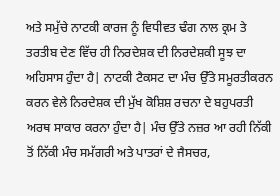ਅਤੇ ਸਮੁੱਚੇ ਨਾਟਕੀ ਕਾਰਜ ਨੂੰ ਵਿਧੀਵਤ ਢੰਗ ਨਾਲ ਕ੍ਰਮ ਤੇ ਤਰਤੀਬ ਦੇਣ ਵਿੱਚ ਹੀ ਨਿਰਦੇਸ਼ਕ ਦੀ ਨਿਰਦੇਸ਼ਕੀ ਸੂਝ ਦਾ ਅਹਿਸਾਸ ਹੁੰਦਾ ਹੈ| ਨਾਟਕੀ ਟੈਕਸਟ ਦਾ ਮੰਚ ਉੱਤੇ ਸਮੂਰਤੀਕਰਨ ਕਰਨ ਵੇਲੇ ਨਿਰਦੇਸ਼ਕ ਦੀ ਮੁੱਖ ਕੋਸ਼ਿਸ਼ ਰਚਨਾ ਦੇ ਬਹੁਪਰਤੀ ਅਰਥ ਸਾਕਾਰ ਕਰਨਾ ਹੁੰਦਾ ਹੈ| ਮੰਚ ਉੱਤੇ ਨਜ਼ਰ ਆ ਰਹੀ ਨਿੱਕੀ ਤੋਂ ਨਿੱਕੀ ਮੰਚ ਸਮੱਗਰੀ ਅਤੇ ਪਾਤਰਾਂ ਦੇ ਜੈਸਚਰ,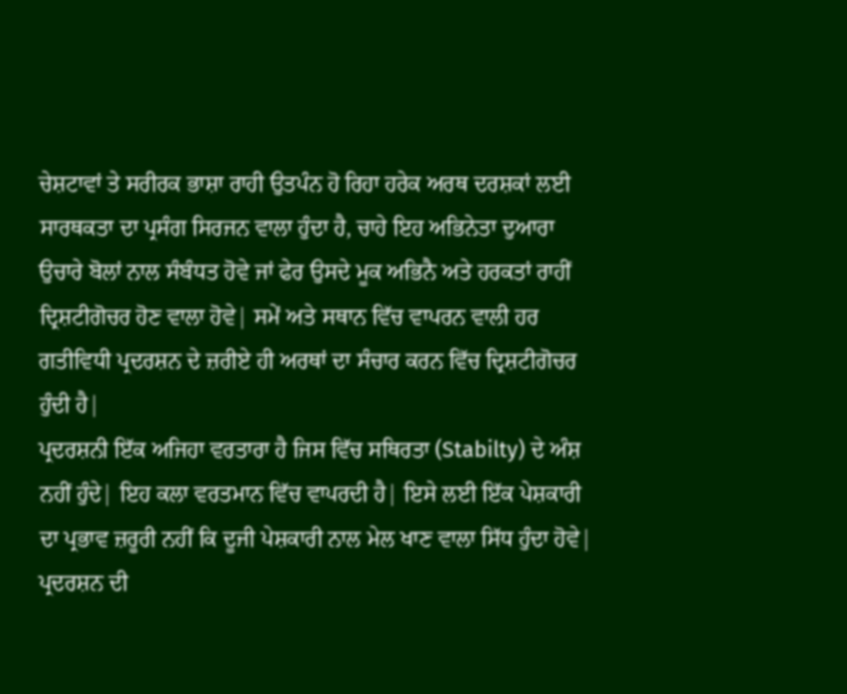ਚੇਸ਼ਟਾਵਾਂ ਤੇ ਸਰੀਰਕ ਭਾਸ਼ਾ ਰਾਹੀ ਉਤਪੰਨ ਹੋ ਰਿਹਾ ਹਰੇਕ ਅਰਥ ਦਰਸ਼ਕਾਂ ਲਈ ਸਾਰਥਕਤਾ ਦਾ ਪ੍ਰਸੰਗ ਸਿਰਜਨ ਵਾਲਾ ਹੁੰਦਾ ਹੈ, ਚਾਹੇ ਇਹ ਅਭਿਨੇਤਾ ਦੁਆਰਾ ਉਚਾਰੇ ਬੋਲਾਂ ਨਾਲ ਸੰਬੰਧਤ ਹੋਵੇ ਜਾਂ ਫੇਰ ਉਸਦੇ ਮੂਕ ਅਭਿਨੈ ਅਤੇ ਹਰਕਤਾਂ ਰਾਹੀਂ ਦ੍ਰਿਸ਼ਟੀਗੋਚਰ ਹੋਣ ਵਾਲਾ ਹੋਵੇ| ਸਮੇਂ ਅਤੇ ਸਥਾਨ ਵਿੱਚ ਵਾਪਰਨ ਵਾਲੀ ਹਰ ਗਤੀਵਿਧੀ ਪ੍ਰਦਰਸ਼ਨ ਦੇ ਜ਼ਰੀਏ ਹੀ ਅਰਥਾਂ ਦਾ ਸੰਚਾਰ ਕਰਨ ਵਿੱਚ ਦ੍ਰਿਸ਼ਟੀਗੋਚਰ ਹੁੰਦੀ ਹੈ|
ਪ੍ਰਦਰਸ਼ਨੀ ਇੱਕ ਅਜਿਹਾ ਵਰਤਾਰਾ ਹੈ ਜਿਸ ਵਿੱਚ ਸਥਿਰਤਾ (Stabilty) ਦੇ ਅੰਸ਼ ਨਹੀਂ ਹੁੰਦੇ| ਇਹ ਕਲਾ ਵਰਤਮਾਨ ਵਿੱਚ ਵਾਪਰਦੀ ਹੈ| ਇਸੇ ਲਈ ਇੱਕ ਪੇਸ਼ਕਾਰੀ ਦਾ ਪ੍ਰਭਾਵ ਜ਼ਰੂਰੀ ਨਹੀਂ ਕਿ ਦੂਜੀ ਪੇਸ਼ਕਾਰੀ ਨਾਲ ਮੇਲ ਖਾਣ ਵਾਲਾ ਸਿੱਧ ਹੁੰਦਾ ਹੋਵੇ| ਪ੍ਰਦਰਸ਼ਨ ਦੀ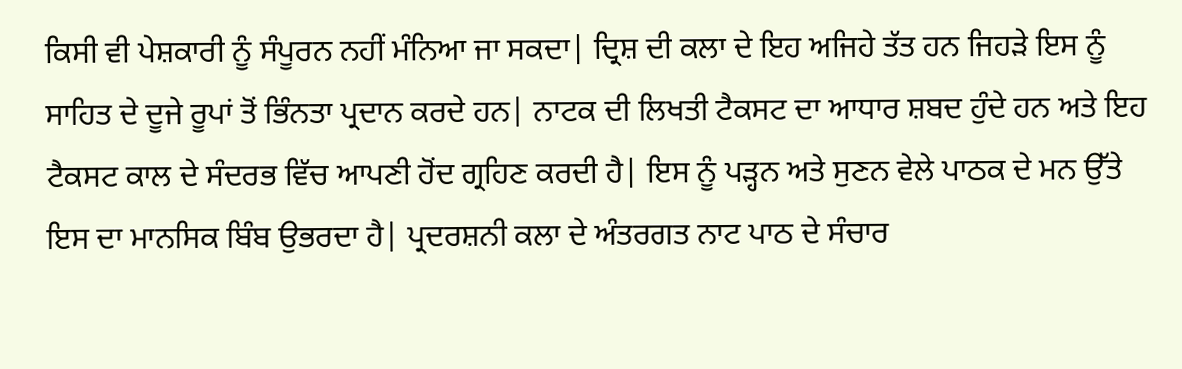ਕਿਸੀ ਵੀ ਪੇਸ਼ਕਾਰੀ ਨੂੰ ਸੰਪੂਰਨ ਨਹੀਂ ਮੰਨਿਆ ਜਾ ਸਕਦਾ| ਦ੍ਰਿਸ਼ ਦੀ ਕਲਾ ਦੇ ਇਹ ਅਜਿਹੇ ਤੱਤ ਹਨ ਜਿਹੜੇ ਇਸ ਨੂੰ ਸਾਹਿਤ ਦੇ ਦੂਜੇ ਰੂਪਾਂ ਤੋਂ ਭਿੰਨਤਾ ਪ੍ਰਦਾਨ ਕਰਦੇ ਹਨ| ਨਾਟਕ ਦੀ ਲਿਖਤੀ ਟੈਕਸਟ ਦਾ ਆਧਾਰ ਸ਼ਬਦ ਹੁੰਦੇ ਹਨ ਅਤੇ ਇਹ ਟੈਕਸਟ ਕਾਲ ਦੇ ਸੰਦਰਭ ਵਿੱਚ ਆਪਣੀ ਹੋਂਦ ਗ੍ਰਹਿਣ ਕਰਦੀ ਹੈ| ਇਸ ਨੂੰ ਪੜ੍ਹਨ ਅਤੇ ਸੁਣਨ ਵੇਲੇ ਪਾਠਕ ਦੇ ਮਨ ਉੱਤੇ ਇਸ ਦਾ ਮਾਨਸਿਕ ਬਿੰਬ ਉਭਰਦਾ ਹੈ| ਪ੍ਰਦਰਸ਼ਨੀ ਕਲਾ ਦੇ ਅੰਤਰਗਤ ਨਾਟ ਪਾਠ ਦੇ ਸੰਚਾਰ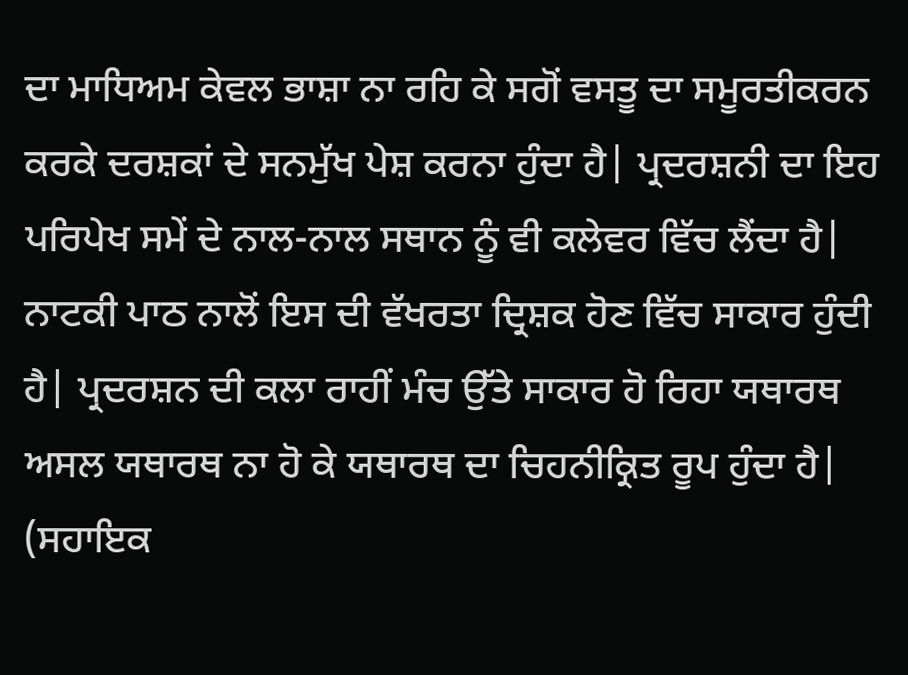ਦਾ ਮਾਧਿਅਮ ਕੇਵਲ ਭਾਸ਼ਾ ਨਾ ਰਹਿ ਕੇ ਸਗੋਂ ਵਸਤੂ ਦਾ ਸਮੂਰਤੀਕਰਨ ਕਰਕੇ ਦਰਸ਼ਕਾਂ ਦੇ ਸਨਮੁੱਖ ਪੇਸ਼ ਕਰਨਾ ਹੁੰਦਾ ਹੈ| ਪ੍ਰਦਰਸ਼ਨੀ ਦਾ ਇਹ ਪਰਿਪੇਖ ਸਮੇਂ ਦੇ ਨਾਲ-ਨਾਲ ਸਥਾਨ ਨੂੰ ਵੀ ਕਲੇਵਰ ਵਿੱਚ ਲੈਂਦਾ ਹੈ| ਨਾਟਕੀ ਪਾਠ ਨਾਲੋਂ ਇਸ ਦੀ ਵੱਖਰਤਾ ਦ੍ਰਿਸ਼ਕ ਹੋਣ ਵਿੱਚ ਸਾਕਾਰ ਹੁੰਦੀ ਹੈ| ਪ੍ਰਦਰਸ਼ਨ ਦੀ ਕਲਾ ਰਾਹੀਂ ਮੰਚ ਉੱਤੇ ਸਾਕਾਰ ਹੋ ਰਿਹਾ ਯਥਾਰਥ ਅਸਲ ਯਥਾਰਥ ਨਾ ਹੋ ਕੇ ਯਥਾਰਥ ਦਾ ਚਿਹਨੀਕ੍ਰਿਤ ਰੂਪ ਹੁੰਦਾ ਹੈ|
(ਸਹਾਇਕ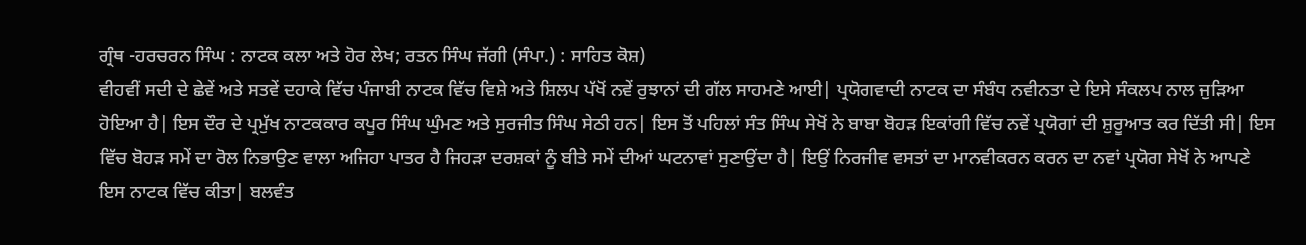ਗ੍ਰੰਥ -ਹਰਚਰਨ ਸਿੰਘ : ਨਾਟਕ ਕਲਾ ਅਤੇ ਹੋਰ ਲੇਖ; ਰਤਨ ਸਿੰਘ ਜੱਗੀ (ਸੰਪਾ.) : ਸਾਹਿਤ ਕੋਸ਼)
ਵੀਹਵੀਂ ਸਦੀ ਦੇ ਛੇਵੇਂ ਅਤੇ ਸਤਵੇਂ ਦਹਾਕੇ ਵਿੱਚ ਪੰਜਾਬੀ ਨਾਟਕ ਵਿੱਚ ਵਿਸ਼ੇ ਅਤੇ ਸ਼ਿਲਪ ਪੱਖੋਂ ਨਵੇਂ ਰੁਝਾਨਾਂ ਦੀ ਗੱਲ ਸਾਹਮਣੇ ਆਈ| ਪ੍ਰਯੋਗਵਾਦੀ ਨਾਟਕ ਦਾ ਸੰਬੰਧ ਨਵੀਨਤਾ ਦੇ ਇਸੇ ਸੰਕਲਪ ਨਾਲ ਜੁੜਿਆ ਹੋਇਆ ਹੈ| ਇਸ ਦੌਰ ਦੇ ਪ੍ਰਮੁੱਖ ਨਾਟਕਕਾਰ ਕਪੂਰ ਸਿੰਘ ਘੁੰਮਣ ਅਤੇ ਸੁਰਜੀਤ ਸਿੰਘ ਸੇਠੀ ਹਨ| ਇਸ ਤੋਂ ਪਹਿਲਾਂ ਸੰਤ ਸਿੰਘ ਸੇਖੋਂ ਨੇ ਬਾਬਾ ਬੋਹੜ ਇਕਾਂਗੀ ਵਿੱਚ ਨਵੇਂ ਪ੍ਰਯੋਗਾਂ ਦੀ ਸ਼ੁਰੂਆਤ ਕਰ ਦਿੱਤੀ ਸੀ| ਇਸ ਵਿੱਚ ਬੋਹੜ ਸਮੇਂ ਦਾ ਰੋਲ ਨਿਭਾਉਣ ਵਾਲਾ ਅਜਿਹਾ ਪਾਤਰ ਹੈ ਜਿਹੜਾ ਦਰਸ਼ਕਾਂ ਨੂੰ ਬੀਤੇ ਸਮੇਂ ਦੀਆਂ ਘਟਨਾਵਾਂ ਸੁਣਾਉਂਦਾ ਹੈ| ਇਉਂ ਨਿਰਜੀਵ ਵਸਤਾਂ ਦਾ ਮਾਨਵੀਕਰਨ ਕਰਨ ਦਾ ਨਵਾਂ ਪ੍ਰਯੋਗ ਸੇਖੋਂ ਨੇ ਆਪਣੇ ਇਸ ਨਾਟਕ ਵਿੱਚ ਕੀਤਾ| ਬਲਵੰਤ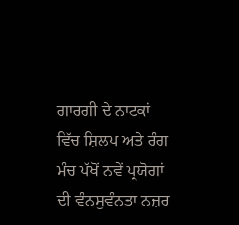ਗਾਰਗੀ ਦੇ ਨਾਟਕਾਂ ਵਿੱਚ ਸ਼ਿਲਪ ਅਤੇ ਰੰਗ ਮੰਚ ਪੱਖੋਂ ਨਵੇਂ ਪ੍ਰਯੋਗਾਂ ਦੀ ਵੰਨਸੁਵੰਨਤਾ ਨਜ਼ਰ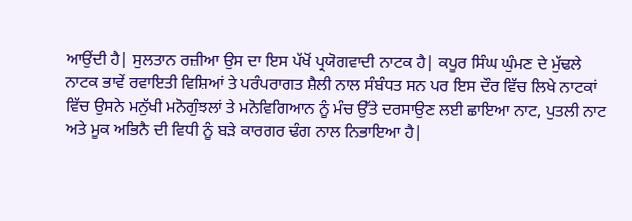ਆਉਂਦੀ ਹੈ| ਸੁਲਤਾਨ ਰਜ਼ੀਆ ਉਸ ਦਾ ਇਸ ਪੱਖੋਂ ਪ੍ਰਯੋਗਵਾਦੀ ਨਾਟਕ ਹੈ| ਕਪੂਰ ਸਿੰਘ ਘੁੰਮਣ ਦੇ ਮੁੱਢਲੇ ਨਾਟਕ ਭਾਵੇਂ ਰਵਾਇਤੀ ਵਿਸ਼ਿਆਂ ਤੇ ਪਰੰਪਰਾਗਤ ਸ਼ੈਲੀ ਨਾਲ ਸੰਬੰਧਤ ਸਨ ਪਰ ਇਸ ਦੌਰ ਵਿੱਚ ਲਿਖੇ ਨਾਟਕਾਂ ਵਿੱਚ ਉਸਨੇ ਮਨੁੱਖੀ ਮਨੋਗੁੰਝਲਾਂ ਤੇ ਮਨੋਵਿਗਿਆਨ ਨੂੰ ਮੰਚ ਉੱਤੇ ਦਰਸਾਉਣ ਲਈ ਛਾਇਆ ਨਾਟ, ਪੁਤਲੀ ਨਾਟ ਅਤੇ ਮੂਕ ਅਭਿਨੈ ਦੀ ਵਿਧੀ ਨੂੰ ਬੜੇ ਕਾਰਗਰ ਢੰਗ ਨਾਲ ਨਿਭਾਇਆ ਹੈ|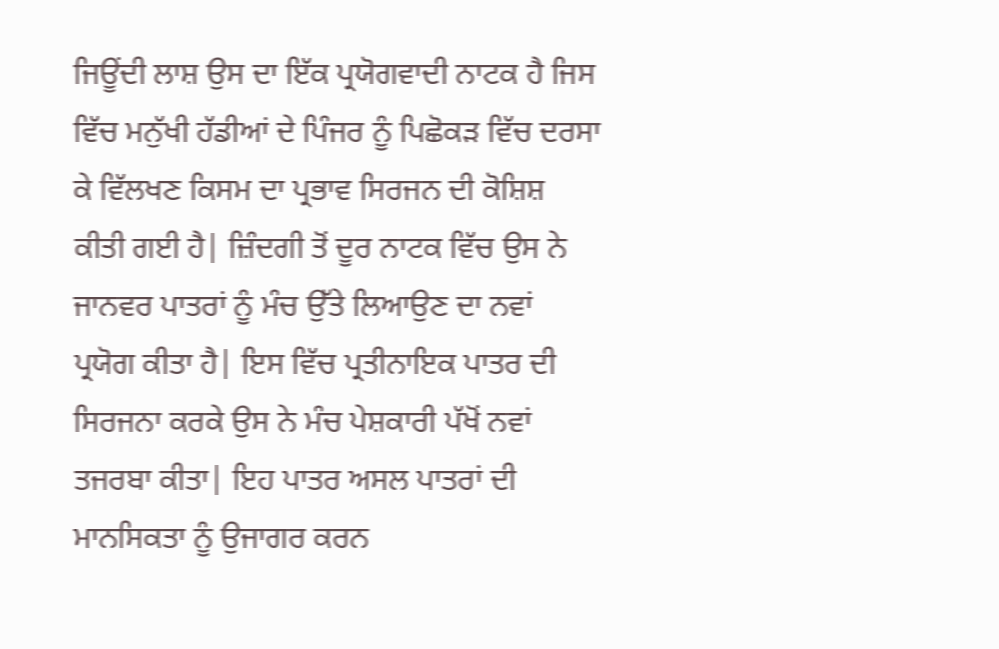ਜਿਊਂਦੀ ਲਾਸ਼ ਉਸ ਦਾ ਇੱਕ ਪ੍ਰਯੋਗਵਾਦੀ ਨਾਟਕ ਹੈ ਜਿਸ ਵਿੱਚ ਮਨੁੱਖੀ ਹੱਡੀਆਂ ਦੇ ਪਿੰਜਰ ਨੂੰ ਪਿਛੋਕੜ ਵਿੱਚ ਦਰਸਾ ਕੇ ਵਿੱਲਖਣ ਕਿਸਮ ਦਾ ਪ੍ਰਭਾਵ ਸਿਰਜਨ ਦੀ ਕੋਸ਼ਿਸ਼ ਕੀਤੀ ਗਈ ਹੈ| ਜ਼ਿੰਦਗੀ ਤੋਂ ਦੂਰ ਨਾਟਕ ਵਿੱਚ ਉਸ ਨੇ ਜਾਨਵਰ ਪਾਤਰਾਂ ਨੂੰ ਮੰਚ ਉੱਤੇ ਲਿਆਉਣ ਦਾ ਨਵਾਂ ਪ੍ਰਯੋਗ ਕੀਤਾ ਹੈ| ਇਸ ਵਿੱਚ ਪ੍ਰਤੀਨਾਇਕ ਪਾਤਰ ਦੀ ਸਿਰਜਨਾ ਕਰਕੇ ਉਸ ਨੇ ਮੰਚ ਪੇਸ਼ਕਾਰੀ ਪੱਖੋਂ ਨਵਾਂ ਤਜਰਬਾ ਕੀਤਾ| ਇਹ ਪਾਤਰ ਅਸਲ ਪਾਤਰਾਂ ਦੀ ਮਾਨਸਿਕਤਾ ਨੂੰ ਉਜਾਗਰ ਕਰਨ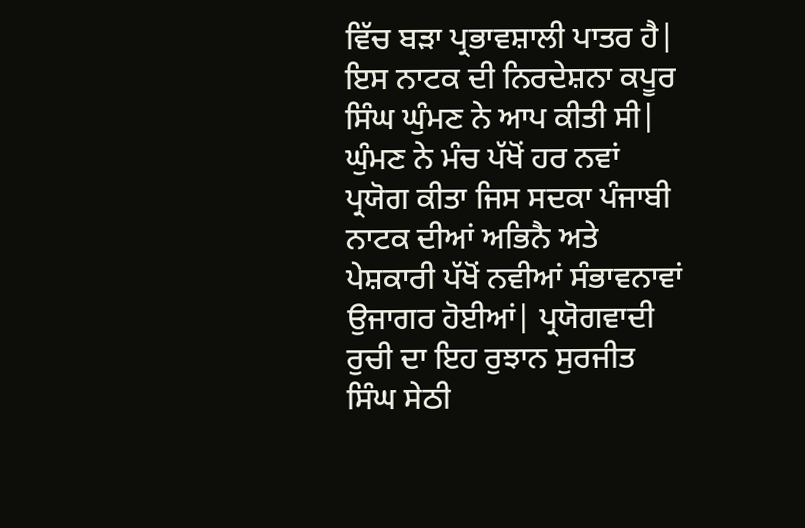ਵਿੱਚ ਬੜਾ ਪ੍ਰਭਾਵਸ਼ਾਲੀ ਪਾਤਰ ਹੈ| ਇਸ ਨਾਟਕ ਦੀ ਨਿਰਦੇਸ਼ਨਾ ਕਪੂਰ ਸਿੰਘ ਘੁੰਮਣ ਨੇ ਆਪ ਕੀਤੀ ਸੀ| ਘੁੰਮਣ ਨੇ ਮੰਚ ਪੱਖੋਂ ਹਰ ਨਵਾਂ ਪ੍ਰਯੋਗ ਕੀਤਾ ਜਿਸ ਸਦਕਾ ਪੰਜਾਬੀ ਨਾਟਕ ਦੀਆਂ ਅਭਿਨੈ ਅਤੇ ਪੇਸ਼ਕਾਰੀ ਪੱਖੋਂ ਨਵੀਆਂ ਸੰਭਾਵਨਾਵਾਂ ਉਜਾਗਰ ਹੋਈਆਂ| ਪ੍ਰਯੋਗਵਾਦੀ ਰੁਚੀ ਦਾ ਇਹ ਰੁਝਾਨ ਸੁਰਜੀਤ ਸਿੰਘ ਸੇਠੀ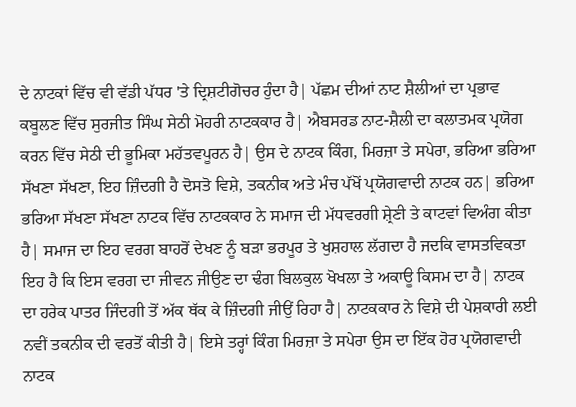ਦੇ ਨਾਟਕਾਂ ਵਿੱਚ ਵੀ ਵੱਡੀ ਪੱਧਰ 'ਤੇ ਦ੍ਰਿਸ਼ਟੀਗੋਚਰ ਹੁੰਦਾ ਹੈ| ਪੱਛਮ ਦੀਆਂ ਨਾਟ ਸ਼ੈਲੀਆਂ ਦਾ ਪ੍ਰਭਾਵ ਕਬੂਲਣ ਵਿੱਚ ਸੁਰਜੀਤ ਸਿੰਘ ਸੇਠੀ ਮੋਹਰੀ ਨਾਟਕਕਾਰ ਹੈ| ਐਬਸਰਡ ਨਾਟ-ਸ਼ੈਲੀ ਦਾ ਕਲਾਤਮਕ ਪ੍ਰਯੋਗ ਕਰਨ ਵਿੱਚ ਸੇਠੀ ਦੀ ਭੂਮਿਕਾ ਮਹੱਤਵਪੂਰਨ ਹੈ| ਉਸ ਦੇ ਨਾਟਕ ਕਿੰਗ, ਮਿਰਜ਼ਾ ਤੇ ਸਪੇਰਾ, ਭਰਿਆ ਭਰਿਆ ਸੱਖਣਾ ਸੱਖਣਾ, ਇਹ ਜ਼ਿੰਦਗੀ ਹੈ ਦੋਸਤੋ ਵਿਸ਼ੇ, ਤਕਨੀਕ ਅਤੇ ਮੰਚ ਪੱਖੋਂ ਪ੍ਰਯੋਗਵਾਦੀ ਨਾਟਕ ਹਨ| ਭਰਿਆ ਭਰਿਆ ਸੱਖਣਾ ਸੱਖਣਾ ਨਾਟਕ ਵਿੱਚ ਨਾਟਕਕਾਰ ਨੇ ਸਮਾਜ ਦੀ ਮੱਧਵਰਗੀ ਸ਼੍ਰੇਣੀ ਤੇ ਕਾਟਵਾਂ ਵਿਅੰਗ ਕੀਤਾ ਹੈ| ਸਮਾਜ ਦਾ ਇਹ ਵਰਗ ਬਾਹਰੋਂ ਦੇਖਣ ਨੂੰ ਬੜਾ ਭਰਪੂਰ ਤੇ ਖੁਸ਼ਹਾਲ ਲੱਗਦਾ ਹੈ ਜਦਕਿ ਵਾਸਤਵਿਕਤਾ ਇਹ ਹੈ ਕਿ ਇਸ ਵਰਗ ਦਾ ਜੀਵਨ ਜੀਉਣ ਦਾ ਢੰਗ ਬਿਲਕੁਲ ਖੋਖਲਾ ਤੇ ਅਕਾਊ ਕਿਸਮ ਦਾ ਹੈ| ਨਾਟਕ ਦਾ ਹਰੇਕ ਪਾਤਰ ਜਿੰਦਗੀ ਤੋਂ ਅੱਕ ਥੱਕ ਕੇ ਜ਼ਿੰਦਗੀ ਜੀਉਂ ਰਿਹਾ ਹੈ| ਨਾਟਕਕਾਰ ਨੇ ਵਿਸ਼ੇ ਦੀ ਪੇਸ਼ਕਾਰੀ ਲਈ ਨਵੀਂ ਤਕਨੀਕ ਦੀ ਵਰਤੋਂ ਕੀਤੀ ਹੈ| ਇਸੇ ਤਰ੍ਹਾਂ ਕਿੰਗ ਮਿਰਜ਼ਾ ਤੇ ਸਪੇਰਾ ਉਸ ਦਾ ਇੱਕ ਹੋਰ ਪ੍ਰਯੋਗਵਾਦੀ ਨਾਟਕ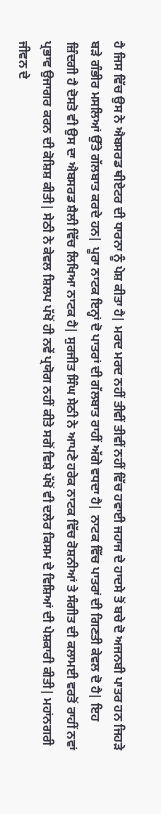ਹੈ ਜਿਸ ਵਿੱਚ ਉਸ ਨੇ ਐਬਸਰਡ ਥੀਏਟਰ ਦੀ ਧਾਰਨਾ ਨੂੰ ਪੇਸ਼ ਕੀਤਾ ਹੈ| ਮਰਦ ਮਰਦ ਨਹੀਂ ਤੀਵੀਂ ਤੀਵੀਂ ਨਹੀਂ ਵਿੱਚ ਹਵਾਈ ਜਹਾਜ ਦੇ ਹਾਦਸੇ ਤੋਂ ਬਚੇ ਦੋ ਅਜਨਬੀ ਪਾਤਰ ਹਨ ਜਿਹੜੇ ਬੜੇ ਗੰਭੀਰ ਮਸਲਿਆਂ ਉੱਤੇ ਗੱਲਬਾਤ ਕਰਦੇ ਹਨ| ਪੂਰਾ ਨਾਟਕ ਇਨ੍ਹਾਂ ਦੋ ਪਾਤਰਾਂ ਦੀ ਗੱਲਬਾਤ ਰਾਹੀਂ ਅੱਗੇ ਵਧਦਾ ਹੈ| ਨਾਟਕ ਵਿੱਚ ਪਾਤਰਾਂ ਦੀ ਗਿਣਤੀ ਕੇਵਲ ਦੋ ਹੈ| ਇਹ ਜ਼ਿੰਦਗੀ ਹੈ ਦੋਸਤੋ ਵੀ ਉਸ ਦਾ ਐਬਸਰਡ ਸ਼ੈਲੀ ਵਿੱਚ ਲਿਖਿਆ ਨਾਟਕ ਹੈ| ਸੁਰਜੀਤ ਸਿੰਘ ਸੇਠੀ ਨੇ ਆਪਣੇ ਹਰੇਕ ਨਾਟਕ ਵਿੱਚ ਰੋਸ਼ਨੀਆਂ ਤੇ ਸੰਗੀਤ ਦੀ ਕਲਾਮਈ ਵਰਤੋਂ ਰਾਹੀਂ ਨਵਾਂ ਪ੍ਰਭਾਵ ਉਜਾਗਰ ਕਰਨ ਦੀ ਕੋਸ਼ਿਸ਼ ਕੀਤੀ| ਸੇਠੀ ਨੇ ਕੇਵਲ ਸ਼ਿਲਪ ਪੱਖੋਂ ਹੀ ਨਵੇਂ ਪ੍ਰਯੋਗ ਨਹੀਂ ਕੀਤੇ ਸਗੋਂ ਵਿਸ਼ੇ ਪੱਖੋਂ ਵੀ ਦਲੇਰ ਕਿਸਮ ਦੇ ਵਿਸ਼ਿਆਂ ਦੀ ਪੇਸ਼ਕਾਰੀ ਕੀਤੀ| ਮਹਾਂਨਗਰੀ ਜੀਵਨ ਦੇ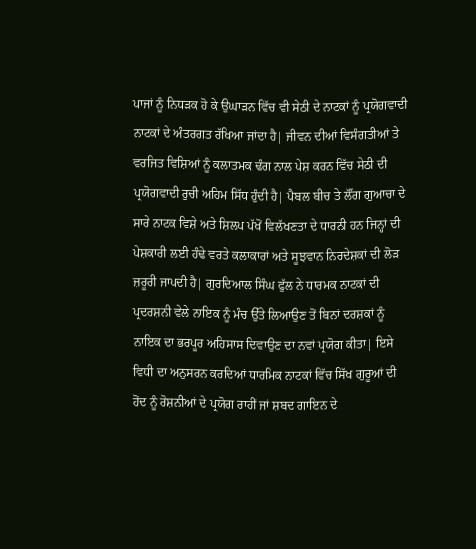ਪਾਜਾਂ ਨੂੰ ਨਿਧੜਕ ਹੋ ਕੇ ਉਘਾੜਨ ਵਿੱਚ ਵੀ ਸੇਠੀ ਦੇ ਨਾਟਕਾਂ ਨੂੰ ਪ੍ਰਯੋਗਵਾਦੀ ਨਾਟਕਾਂ ਦੇ ਅੰਤਰਗਤ ਰੱਖਿਆ ਜਾਂਦਾ ਹੈ| ਜੀਵਨ ਦੀਆਂ ਵਿਸੰਗਤੀਆਂ ਤੇ ਵਰਜਿਤ ਵਿਸ਼ਿਆਂ ਨੂੰ ਕਲਾਤਮਕ ਢੰਗ ਨਾਲ ਪੇਸ਼ ਕਰਨ ਵਿੱਚ ਸੇਠੀ ਦੀ ਪ੍ਰਯੋਗਵਾਦੀ ਰੁਚੀ ਅਹਿਮ ਸਿੱਧ ਹੁੰਦੀ ਹੈ| ਪੈਬਲ ਬੀਚ ਤੇ ਲੌਂਗ ਗੁਆਚਾ ਦੇ ਸਾਰੇ ਨਾਟਕ ਵਿਸ਼ੇ ਅਤੇ ਸ਼ਿਲਪ ਪੱਖੋਂ ਵਿਲੱਖਣਤਾ ਦੇ ਧਾਰਨੀ ਹਨ ਜਿਨ੍ਹਾਂ ਦੀ ਪੇਸ਼ਕਾਰੀ ਲਈ ਹੰਢੇ ਵਰਤੇ ਕਲਾਕਾਰਾਂ ਅਤੇ ਸੂਝਵਾਨ ਨਿਰਦੇਸ਼ਕਾਂ ਦੀ ਲੋੜ ਜ਼ਰੂਰੀ ਜਾਪਦੀ ਹੈ| ਗੁਰਦਿਆਲ ਸਿੰਘ ਫੁੱਲ ਨੇ ਧਾਰਮਕ ਨਾਟਕਾਂ ਦੀ ਪ੍ਰਦਰਸ਼ਨੀ ਵੇਲੇ ਨਾਇਕ ਨੂੰ ਮੰਚ ਉੱਤੇ ਲਿਆਉਣ ਤੋਂ ਬਿਨਾਂ ਦਰਸ਼ਕਾਂ ਨੂੰ ਨਾਇਕ ਦਾ ਭਰਪੂਰ ਅਹਿਸਾਸ ਦਿਵਾਉਣ ਦਾ ਨਵਾਂ ਪ੍ਰਯੋਗ ਕੀਤਾ| ਇਸੇ ਵਿਧੀ ਦਾ ਅਨੁਸਰਨ ਕਰਦਿਆਂ ਧਾਰਮਿਕ ਨਾਟਕਾਂ ਵਿੱਚ ਸਿੱਖ ਗੁਰੂਆਂ ਦੀ ਹੋਂਦ ਨੂੰ ਰੋਸ਼ਨੀਆਂ ਦੇ ਪ੍ਰਯੋਗ ਰਾਹੀਂ ਜਾਂ ਸ਼ਬਦ ਗਾਇਨ ਦੇ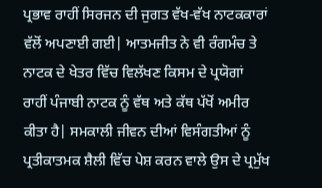ਪ੍ਰਭਾਵ ਰਾਹੀਂ ਸਿਰਜਨ ਦੀ ਜੁਗਤ ਵੱਖ-ਵੱਖ ਨਾਟਕਕਾਰਾਂ ਵੱਲੋਂ ਅਪਣਾਈ ਗਈ| ਆਤਮਜੀਤ ਨੇ ਵੀ ਰੰਗਮੰਚ ਤੇ ਨਾਟਕ ਦੇ ਖੇਤਰ ਵਿੱਚ ਵਿਲੱਖਣ ਕਿਸਮ ਦੇ ਪ੍ਰਯੋਗਾਂ ਰਾਹੀਂ ਪੰਜਾਬੀ ਨਾਟਕ ਨੂੰ ਵੱਥ ਅਤੇ ਕੱਥ ਪੱਖੋਂ ਅਮੀਰ ਕੀਤਾ ਹੈ| ਸਮਕਾਲੀ ਜੀਵਨ ਦੀਆਂ ਵਿਸੰਗਤੀਆਂ ਨੂੰ ਪ੍ਰਤੀਕਾਤਮਕ ਸ਼ੈਲੀ ਵਿੱਚ ਪੇਸ਼ ਕਰਨ ਵਾਲੇ ਉਸ ਦੇ ਪ੍ਰਮੁੱਖ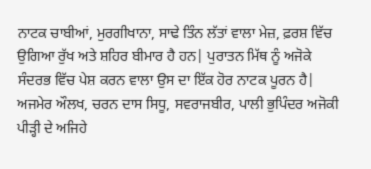ਨਾਟਕ ਚਾਬੀਆਂ, ਮੁਰਗੀਖਾਨਾ, ਸਾਢੇ ਤਿੰਨ ਲੱਤਾਂ ਵਾਲਾ ਮੇਜ਼, ਫ਼ਰਸ਼ ਵਿੱਚ ਉਗਿਆ ਰੁੱਖ ਅਤੇ ਸ਼ਹਿਰ ਬੀਮਾਰ ਹੈ ਹਨ| ਪੁਰਾਤਨ ਮਿੱਥ ਨੂੰ ਅਜੋਕੇ ਸੰਦਰਭ ਵਿੱਚ ਪੇਸ਼ ਕਰਨ ਵਾਲਾ ਉਸ ਦਾ ਇੱਕ ਹੋਰ ਨਾਟਕ ਪੂਰਨ ਹੈ| ਅਜਮੇਰ ਔਲਖ, ਚਰਨ ਦਾਸ ਸਿਧੂ, ਸਵਰਾਜਬੀਰ, ਪਾਲੀ ਭੁਪਿੰਦਰ ਅਜੋਕੀ ਪੀੜ੍ਹੀ ਦੇ ਅਜਿਹੇ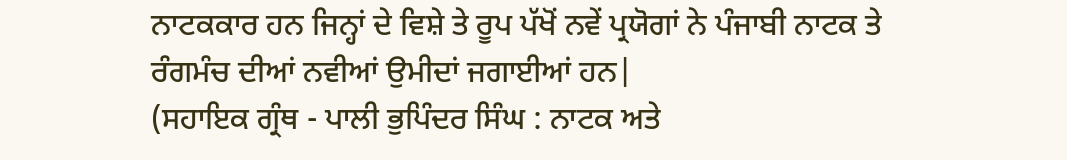ਨਾਟਕਕਾਰ ਹਨ ਜਿਨ੍ਹਾਂ ਦੇ ਵਿਸ਼ੇ ਤੇ ਰੂਪ ਪੱਖੋਂ ਨਵੇਂ ਪ੍ਰਯੋਗਾਂ ਨੇ ਪੰਜਾਬੀ ਨਾਟਕ ਤੇ ਰੰਗਮੰਚ ਦੀਆਂ ਨਵੀਆਂ ਉਮੀਦਾਂ ਜਗਾਈਆਂ ਹਨ|
(ਸਹਾਇਕ ਗ੍ਰੰਥ - ਪਾਲੀ ਭੁਪਿੰਦਰ ਸਿੰਘ : ਨਾਟਕ ਅਤੇ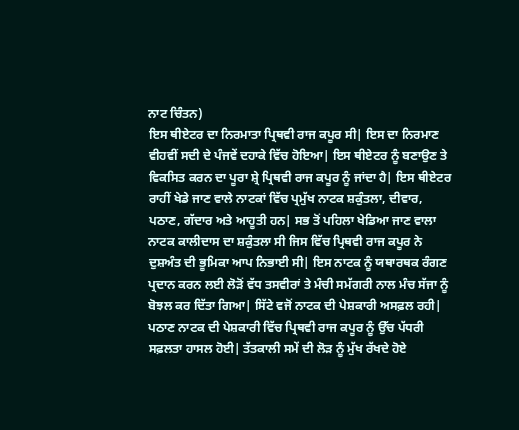ਨਾਟ ਚਿੰਤਨ)
ਇਸ ਥੀਏਟਰ ਦਾ ਨਿਰਮਾਤਾ ਪ੍ਰਿਥਵੀ ਰਾਜ ਕਪੂਰ ਸੀ| ਇਸ ਦਾ ਨਿਰਮਾਣ ਵੀਹਵੀਂ ਸਦੀ ਦੇ ਪੰਜਵੇਂ ਦਹਾਕੇ ਵਿੱਚ ਹੋਇਆ| ਇਸ ਥੀਏਟਰ ਨੂੰ ਬਣਾਉਣ ਤੇ ਵਿਕਸਿਤ ਕਰਨ ਦਾ ਪੂਰਾ ਸ਼੍ਰੇ ਪ੍ਰਿਥਵੀ ਰਾਜ ਕਪੂਰ ਨੂੰ ਜਾਂਦਾ ਹੈ| ਇਸ ਥੀਏਟਰ ਰਾਹੀਂ ਖੇਡੇ ਜਾਣ ਵਾਲੇ ਨਾਟਕਾਂ ਵਿੱਚ ਪ੍ਰਮੁੱਖ ਨਾਟਕ ਸ਼ਕੁੰਤਲਾ, ਦੀਵਾਰ, ਪਠਾਣ, ਗੱਦਾਰ ਅਤੇ ਆਹੂਤੀ ਹਨ| ਸਭ ਤੋਂ ਪਹਿਲਾ ਖੇਡਿਆ ਜਾਣ ਵਾਲਾ ਨਾਟਕ ਕਾਲੀਦਾਸ ਦਾ ਸ਼ਕੁੰਤਲਾ ਸੀ ਜਿਸ ਵਿੱਚ ਪ੍ਰਿਥਵੀ ਰਾਜ ਕਪੂਰ ਨੇ ਦੁਸ਼ਅੰਤ ਦੀ ਭੂਮਿਕਾ ਆਪ ਨਿਭਾਈ ਸੀ| ਇਸ ਨਾਟਕ ਨੂੰ ਯਥਾਰਥਕ ਰੰਗਣ ਪ੍ਰਦਾਨ ਕਰਨ ਲਈ ਲੋੜੋਂ ਵੱਧ ਤਸਵੀਰਾਂ ਤੇ ਮੰਚੀ ਸਮੱਗਰੀ ਨਾਲ ਮੰਚ ਸੱਜਾ ਨੂੰ ਬੋਝਲ ਕਰ ਦਿੱਤਾ ਗਿਆ| ਸਿੱਟੇ ਵਜੋਂ ਨਾਟਕ ਦੀ ਪੇਸ਼ਕਾਰੀ ਅਸਫ਼ਲ ਰਹੀ| ਪਠਾਣ ਨਾਟਕ ਦੀ ਪੇਸ਼ਕਾਰੀ ਵਿੱਚ ਪ੍ਰਿਥਵੀ ਰਾਜ ਕਪੂਰ ਨੂੰ ਉੱਚ ਪੱਧਰੀ ਸਫ਼ਲਤਾ ਹਾਸਲ ਹੋਈ| ਤੱਤਕਾਲੀ ਸਮੇਂ ਦੀ ਲੋੜ ਨੂੰ ਮੁੱਖ ਰੱਖਦੇ ਹੋਏ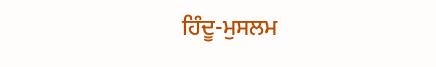ਹਿੰਦੂ-ਮੁਸਲਮ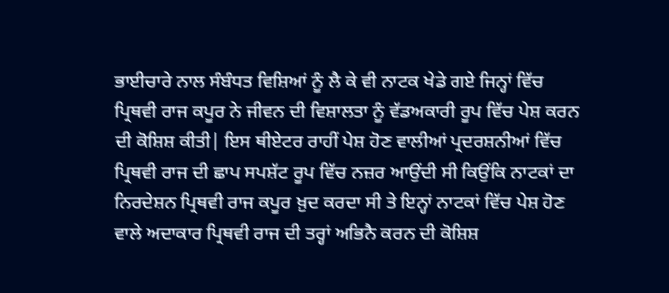ਭਾਈਚਾਰੇ ਨਾਲ ਸੰਬੰਧਤ ਵਿਸ਼ਿਆਂ ਨੂੰ ਲੈ ਕੇ ਵੀ ਨਾਟਕ ਖੇਡੇ ਗਏ ਜਿਨ੍ਹਾਂ ਵਿੱਚ ਪ੍ਰਿਥਵੀ ਰਾਜ ਕਪੂਰ ਨੇ ਜੀਵਨ ਦੀ ਵਿਸ਼ਾਲਤਾ ਨੂੰ ਵੱਡਅਕਾਰੀ ਰੂਪ ਵਿੱਚ ਪੇਸ਼ ਕਰਨ ਦੀ ਕੋਸ਼ਿਸ਼ ਕੀਤੀ| ਇਸ ਥੀਏਟਰ ਰਾਹੀਂ ਪੇਸ਼ ਹੋਣ ਵਾਲੀਆਂ ਪ੍ਰਦਰਸ਼ਨੀਆਂ ਵਿੱਚ ਪ੍ਰਿਥਵੀ ਰਾਜ ਦੀ ਛਾਪ ਸਪਸ਼ੱਟ ਰੂਪ ਵਿੱਚ ਨਜ਼ਰ ਆਉਂਦੀ ਸੀ ਕਿਉਂਕਿ ਨਾਟਕਾਂ ਦਾ ਨਿਰਦੇਸ਼ਨ ਪ੍ਰਿਥਵੀ ਰਾਜ ਕਪੂਰ ਖ਼ੁਦ ਕਰਦਾ ਸੀ ਤੇ ਇਨ੍ਹਾਂ ਨਾਟਕਾਂ ਵਿੱਚ ਪੇਸ਼ ਹੋਣ ਵਾਲੇ ਅਦਾਕਾਰ ਪ੍ਰਿਥਵੀ ਰਾਜ ਦੀ ਤਰ੍ਹਾਂ ਅਭਿਨੈ ਕਰਨ ਦੀ ਕੋਸ਼ਿਸ਼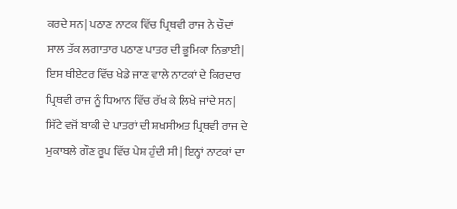ਕਰਦੇ ਸਨ| ਪਠਾਣ ਨਾਟਕ ਵਿੱਚ ਪ੍ਰਿਥਵੀ ਰਾਜ ਨੇ ਚੌਦਾਂ ਸਾਲ ਤੱਕ ਲਗਾਤਾਰ ਪਠਾਣ ਪਾਤਰ ਦੀ ਭੂਮਿਕਾ ਨਿਭਾਈ| ਇਸ ਥੀਏਟਰ ਵਿੱਚ ਖੇਡੇ ਜਾਣ ਵਾਲੇ ਨਾਟਕਾਂ ਦੇ ਕਿਰਦਾਰ ਪ੍ਰਿਥਵੀ ਰਾਜ ਨੂੰ ਧਿਆਨ ਵਿੱਚ ਰੱਖ ਕੇ ਲਿਖੇ ਜਾਂਦੇ ਸਨ| ਸਿੱਟੇ ਵਜੋਂ ਬਾਕੀ ਦੇ ਪਾਤਰਾਂ ਦੀ ਸ਼ਖਸੀਅਤ ਪ੍ਰਿਥਵੀ ਰਾਜ ਦੇ ਮੁਕਾਬਲੇ ਗੌਣ ਰੂਪ ਵਿੱਚ ਪੇਸ਼ ਹੁੰਦੀ ਸੀ| ਇਨ੍ਹਾਂ ਨਾਟਕਾਂ ਦਾ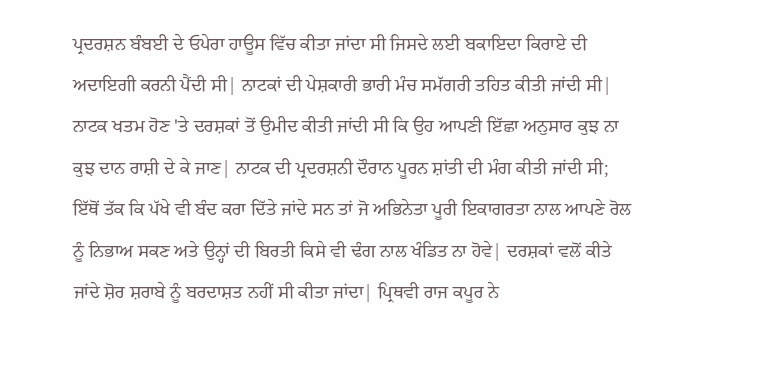ਪ੍ਰਦਰਸ਼ਨ ਬੰਬਈ ਦੇ ਓਪੇਰਾ ਹਾਊਸ ਵਿੱਚ ਕੀਤਾ ਜਾਂਦਾ ਸੀ ਜਿਸਦੇ ਲਈ ਬਕਾਇਦਾ ਕਿਰਾਏ ਦੀ ਅਦਾਇਗੀ ਕਰਨੀ ਪੈਂਦੀ ਸੀ| ਨਾਟਕਾਂ ਦੀ ਪੇਸ਼ਕਾਰੀ ਭਾਰੀ ਮੰਚ ਸਮੱਗਰੀ ਤਹਿਤ ਕੀਤੀ ਜਾਂਦੀ ਸੀ| ਨਾਟਕ ਖਤਮ ਹੋਣ 'ਤੇ ਦਰਸ਼ਕਾਂ ਤੋਂ ਉਮੀਦ ਕੀਤੀ ਜਾਂਦੀ ਸੀ ਕਿ ਉਹ ਆਪਣੀ ਇੱਛਾ ਅਨੁਸਾਰ ਕੁਝ ਨਾ ਕੁਝ ਦਾਨ ਰਾਸ਼ੀ ਦੇ ਕੇ ਜਾਣ| ਨਾਟਕ ਦੀ ਪ੍ਰਦਰਸ਼ਨੀ ਦੌਰਾਨ ਪੂਰਨ ਸ਼ਾਂਤੀ ਦੀ ਮੰਗ ਕੀਤੀ ਜਾਂਦੀ ਸੀ; ਇੱਥੋਂ ਤੱਕ ਕਿ ਪੱਖੇ ਵੀ ਬੰਦ ਕਰਾ ਦਿੱਤੇ ਜਾਂਦੇ ਸਨ ਤਾਂ ਜੋ ਅਭਿਨੇਤਾ ਪੂਰੀ ਇਕਾਗਰਤਾ ਨਾਲ ਆਪਣੇ ਰੋਲ ਨੂੰ ਨਿਭਾਅ ਸਕਣ ਅਤੇ ਉਨ੍ਹਾਂ ਦੀ ਬਿਰਤੀ ਕਿਸੇ ਵੀ ਢੰਗ ਨਾਲ ਖੰਡਿਤ ਨਾ ਹੋਵੇ| ਦਰਸ਼ਕਾਂ ਵਲੋਂ ਕੀਤੇ ਜਾਂਦੇ ਸ਼ੋਰ ਸ਼ਰਾਬੇ ਨੂੰ ਬਰਦਾਸ਼ਤ ਨਹੀਂ ਸੀ ਕੀਤਾ ਜਾਂਦਾ| ਪ੍ਰਿਥਵੀ ਰਾਜ ਕਪੂਰ ਨੇ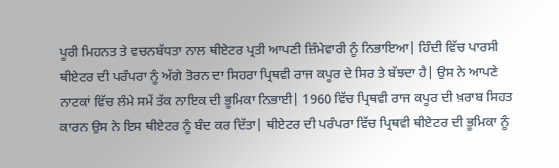ਪੂਰੀ ਮਿਹਨਤ ਤੇ ਵਚਨਬੱਧਤਾ ਨਾਲ ਥੀਏਟਰ ਪ੍ਰਤੀ ਆਪਣੀ ਜ਼ਿੰਮੇਵਾਰੀ ਨੂੰ ਨਿਭਾਇਆ| ਹਿੰਦੀ ਵਿੱਚ ਪਾਰਸੀ ਥੀਏਟਰ ਦੀ ਪਰੰਪਰਾ ਨੂੰ ਅੱਗੇ ਤੋਰਨ ਦਾ ਸਿਹਰਾ ਪ੍ਰਿਥਵੀ ਰਾਜ ਕਪੂਰ ਦੇ ਸਿਰ ਤੇ ਬੱਝਦਾ ਹੈ| ਉਸ ਨੇ ਆਪਣੇ ਨਾਟਕਾਂ ਵਿੱਚ ਲੰਮੇ ਸਮੇਂ ਤੱਕ ਨਾਇਕ ਦੀ ਭੂਮਿਕਾ ਨਿਭਾਈ| 1960 ਵਿੱਚ ਪ੍ਰਿਥਵੀ ਰਾਜ ਕਪੂਰ ਦੀ ਖ਼ਰਾਬ ਸਿਹਤ ਕਾਰਨ ਉਸ ਨੇ ਇਸ ਥੀਏਟਰ ਨੂੰ ਬੰਦ ਕਰ ਦਿੱਤਾ| ਥੀਏਟਰ ਦੀ ਪਰੰਪਰਾ ਵਿੱਚ ਪ੍ਰਿਥਵੀ ਥੀਏਟਰ ਦੀ ਭੂਮਿਕਾ ਨੂੰ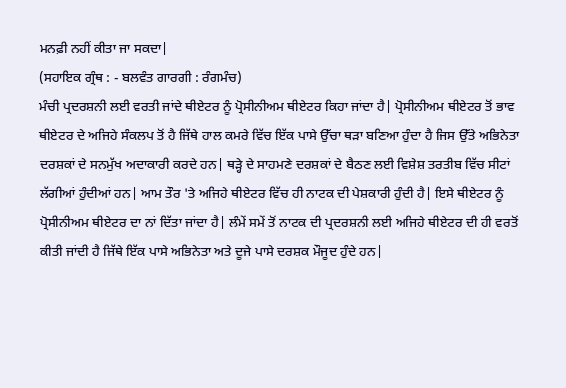ਮਨਫ਼ੀ ਨਹੀਂ ਕੀਤਾ ਜਾ ਸਕਦਾ|
(ਸਹਾਇਕ ਗ੍ਰੰਥ : - ਬਲਵੰਤ ਗਾਰਗੀ : ਰੰਗਮੰਚ)
ਮੰਚੀ ਪ੍ਰਦਰਸ਼ਨੀ ਲਈ ਵਰਤੀ ਜਾਂਦੇ ਥੀਏਟਰ ਨੂੰ ਪ੍ਰੋਸੀਨੀਅਮ ਥੀਏਟਰ ਕਿਹਾ ਜਾਂਦਾ ਹੈ| ਪ੍ਰੋਸੀਨੀਅਮ ਥੀਏਟਰ ਤੋਂ ਭਾਵ ਥੀਏਟਰ ਦੇ ਅਜਿਹੇ ਸੰਕਲਪ ਤੋਂ ਹੈ ਜਿੱਥੇ ਹਾਲ ਕਮਰੇ ਵਿੱਚ ਇੱਕ ਪਾਸੇ ਉੱਚਾ ਥੜਾ ਬਣਿਆ ਹੁੰਦਾ ਹੈ ਜਿਸ ਉੱਤੇ ਅਭਿਨੇਤਾ ਦਰਸ਼ਕਾਂ ਦੇ ਸਨਮੁੱਖ ਅਦਾਕਾਰੀ ਕਰਦੇ ਹਨ| ਥੜ੍ਹੇ ਦੇ ਸਾਹਮਣੇ ਦਰਸ਼ਕਾਂ ਦੇ ਬੈਠਣ ਲਈ ਵਿਸ਼ੇਸ਼ ਤਰਤੀਬ ਵਿੱਚ ਸੀਟਾਂ ਲੱਗੀਆਂ ਹੁੰਦੀਆਂ ਹਨ| ਆਮ ਤੌਰ 'ਤੇ ਅਜਿਹੇ ਥੀਏਟਰ ਵਿੱਚ ਹੀ ਨਾਟਕ ਦੀ ਪੇਸ਼ਕਾਰੀ ਹੁੰਦੀ ਹੈ| ਇਸੇ ਥੀਏਟਰ ਨੂੰ ਪ੍ਰੋਸੀਨੀਅਮ ਥੀਏਟਰ ਦਾ ਨਾਂ ਦਿੱਤਾ ਜਾਂਦਾ ਹੈ| ਲੰਮੇਂ ਸਮੇਂ ਤੋਂ ਨਾਟਕ ਦੀ ਪ੍ਰਦਰਸ਼ਨੀ ਲਈ ਅਜਿਹੇ ਥੀਏਟਰ ਦੀ ਹੀ ਵਰਤੋਂ ਕੀਤੀ ਜਾਂਦੀ ਹੈ ਜਿੱਥੇ ਇੱਕ ਪਾਸੇ ਅਭਿਨੇਤਾ ਅਤੇ ਦੂਜੇ ਪਾਸੇ ਦਰਸ਼ਕ ਮੌਜੂਦ ਹੁੰਦੇ ਹਨ|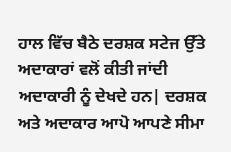ਹਾਲ ਵਿੱਚ ਬੈਠੇ ਦਰਸ਼ਕ ਸਟੇਜ ਉੱਤੇ ਅਦਾਕਾਰਾਂ ਵਲੋਂ ਕੀਤੀ ਜਾਂਦੀ ਅਦਾਕਾਰੀ ਨੂੰ ਦੇਖਦੇ ਹਨ| ਦਰਸ਼ਕ ਅਤੇ ਅਦਾਕਾਰ ਆਪੋ ਆਪਣੇ ਸੀਮਾ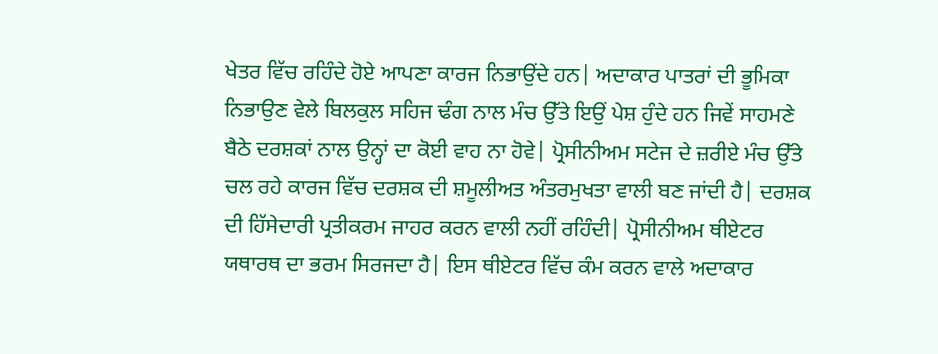ਖੇਤਰ ਵਿੱਚ ਰਹਿੰਦੇ ਹੋਏ ਆਪਣਾ ਕਾਰਜ ਨਿਭਾਉਂਦੇ ਹਨ| ਅਦਾਕਾਰ ਪਾਤਰਾਂ ਦੀ ਭੂਮਿਕਾ ਨਿਭਾਉਣ ਵੇਲੇ ਬਿਲਕੁਲ ਸਹਿਜ ਢੰਗ ਨਾਲ ਮੰਚ ਉੱਤੇ ਇਉਂ ਪੇਸ਼ ਹੁੰਦੇ ਹਨ ਜਿਵੇਂ ਸਾਹਮਣੇ ਬੈਠੇ ਦਰਸ਼ਕਾਂ ਨਾਲ ਉਨ੍ਹਾਂ ਦਾ ਕੋਈ ਵਾਹ ਨਾ ਹੋਵੇ| ਪ੍ਰੋਸੀਨੀਅਮ ਸਟੇਜ ਦੇ ਜ਼ਰੀਏ ਮੰਚ ਉੱਤੇ ਚਲ ਰਹੇ ਕਾਰਜ ਵਿੱਚ ਦਰਸ਼ਕ ਦੀ ਸ਼ਮੂਲੀਅਤ ਅੰਤਰਮੁਖਤਾ ਵਾਲੀ ਬਣ ਜਾਂਦੀ ਹੈ| ਦਰਸ਼ਕ ਦੀ ਹਿੱਸੇਦਾਰੀ ਪ੍ਰਤੀਕਰਮ ਜਾਹਰ ਕਰਨ ਵਾਲੀ ਨਹੀਂ ਰਹਿੰਦੀ| ਪ੍ਰੋਸੀਨੀਅਮ ਥੀਏਟਰ ਯਥਾਰਥ ਦਾ ਭਰਮ ਸਿਰਜਦਾ ਹੈ| ਇਸ ਥੀਏਟਰ ਵਿੱਚ ਕੰਮ ਕਰਨ ਵਾਲੇ ਅਦਾਕਾਰ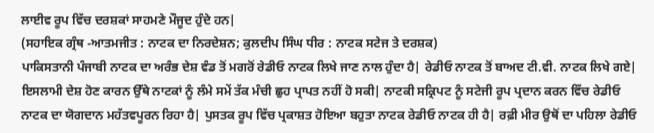ਲਾਈਵ ਰੂਪ ਵਿੱਚ ਦਰਸ਼ਕਾਂ ਸਾਹਮਣੇ ਮੌਜੂਦ ਹੁੰਦੇ ਹਨ|
(ਸਹਾਇਕ ਗ੍ਰੰਥ -ਆਤਮਜੀਤ : ਨਾਟਕ ਦਾ ਨਿਰਦੇਸ਼ਨ; ਕੁਲਦੀਪ ਸਿੰਘ ਧੀਰ : ਨਾਟਕ ਸਟੇਜ ਤੇ ਦਰਸ਼ਕ)
ਪਾਕਿਸਤਾਨੀ ਪੰਜਾਬੀ ਨਾਟਕ ਦਾ ਅਰੰਭ ਦੇਸ਼ ਵੰਡ ਤੋਂ ਮਗਰੋਂ ਰੇਡੀਓ ਨਾਟਕ ਲਿਖੇ ਜਾਣ ਨਾਲ ਹੁੰਦਾ ਹੈ| ਰੇਡੀਓ ਨਾਟਕ ਤੋਂ ਬਾਅਦ ਟੀ.ਵੀ. ਨਾਟਕ ਲਿਖੇ ਗਏ| ਇਸਲਾਮੀ ਦੇਸ਼ ਹੋਣ ਕਾਰਨ ਉੱਥੇ ਨਾਟਕਾਂ ਨੂੰ ਲੰਮੇ ਸਮੇਂ ਤੱਕ ਮੰਚੀ ਛੁਹ ਪ੍ਰਾਪਤ ਨਹੀਂ ਹੋ ਸਕੀ| ਨਾਟਕੀ ਸਕ੍ਰਿਪਟ ਨੂੰ ਸਟੇਜੀ ਰੂਪ ਪ੍ਰਦਾਨ ਕਰਨ ਵਿੱਚ ਰੇਡੀਓ ਨਾਟਕ ਦਾ ਯੋਗਦਾਨ ਮਹੱਤਵਪੂਰਨ ਰਿਹਾ ਹੈ| ਪੁਸਤਕ ਰੂਪ ਵਿੱਚ ਪ੍ਰਕਾਸ਼ਤ ਹੋਇਆ ਬਹੁਤਾ ਨਾਟਕ ਰੇਡੀਓ ਨਾਟਕ ਹੀ ਹੈ| ਰਫ਼ੀ ਮੀਰ ਉਥੋਂ ਦਾ ਪਹਿਲਾ ਰੇਡੀਓ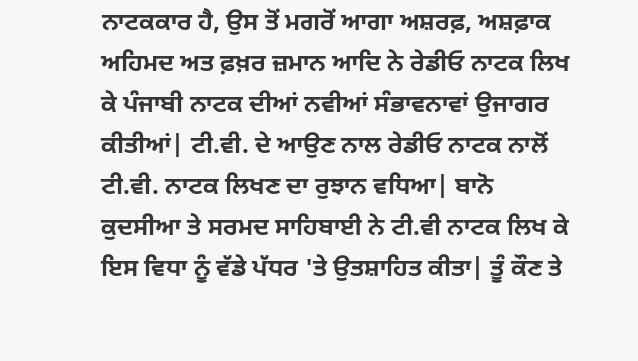ਨਾਟਕਕਾਰ ਹੈ, ਉਸ ਤੋਂ ਮਗਰੋਂ ਆਗਾ ਅਸ਼ਰਫ਼, ਅਸ਼ਫ਼ਾਕ ਅਹਿਮਦ ਅਤ ਫ਼ਖ਼ਰ ਜ਼ਮਾਨ ਆਦਿ ਨੇ ਰੇਡੀਓ ਨਾਟਕ ਲਿਖ ਕੇ ਪੰਜਾਬੀ ਨਾਟਕ ਦੀਆਂ ਨਵੀਆਂ ਸੰਭਾਵਨਾਵਾਂ ਉਜਾਗਰ ਕੀਤੀਆਂ| ਟੀ.ਵੀ. ਦੇ ਆਉਣ ਨਾਲ ਰੇਡੀਓ ਨਾਟਕ ਨਾਲੋਂ ਟੀ.ਵੀ. ਨਾਟਕ ਲਿਖਣ ਦਾ ਰੁਝਾਨ ਵਧਿਆ| ਬਾਨੋ ਕੁਦਸੀਆ ਤੇ ਸਰਮਦ ਸਾਹਿਬਾਈ ਨੇ ਟੀ.ਵੀ ਨਾਟਕ ਲਿਖ ਕੇ ਇਸ ਵਿਧਾ ਨੂੰ ਵੱਡੇ ਪੱਧਰ 'ਤੇ ਉਤਸ਼ਾਹਿਤ ਕੀਤਾ| ਤੂੰ ਕੌਣ ਤੇ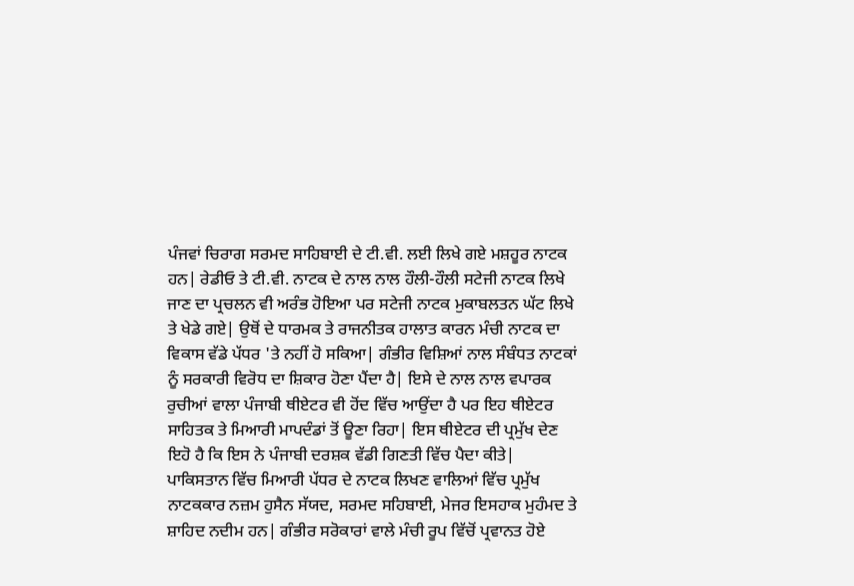ਪੰਜਵਾਂ ਚਿਰਾਗ ਸਰਮਦ ਸਾਹਿਬਾਈ ਦੇ ਟੀ.ਵੀ. ਲਈ ਲਿਖੇ ਗਏ ਮਸ਼ਹੂਰ ਨਾਟਕ ਹਨ| ਰੇਡੀਓ ਤੇ ਟੀ.ਵੀ. ਨਾਟਕ ਦੇ ਨਾਲ ਨਾਲ ਹੌਲੀ-ਹੌਲੀ ਸਟੇਜੀ ਨਾਟਕ ਲਿਖੇ ਜਾਣ ਦਾ ਪ੍ਰਚਲਨ ਵੀ ਅਰੰਭ ਹੋਇਆ ਪਰ ਸਟੇਜੀ ਨਾਟਕ ਮੁਕਾਬਲਤਨ ਘੱਟ ਲਿਖੇ ਤੇ ਖੇਡੇ ਗਏ| ਉਥੋਂ ਦੇ ਧਾਰਮਕ ਤੇ ਰਾਜਨੀਤਕ ਹਾਲਾਤ ਕਾਰਨ ਮੰਚੀ ਨਾਟਕ ਦਾ ਵਿਕਾਸ ਵੱਡੇ ਪੱਧਰ 'ਤੇ ਨਹੀਂ ਹੋ ਸਕਿਆ| ਗੰਭੀਰ ਵਿਸ਼ਿਆਂ ਨਾਲ ਸੰਬੰਧਤ ਨਾਟਕਾਂ ਨੂੰ ਸਰਕਾਰੀ ਵਿਰੋਧ ਦਾ ਸ਼ਿਕਾਰ ਹੋਣਾ ਪੈਂਦਾ ਹੈ| ਇਸੇ ਦੇ ਨਾਲ ਨਾਲ ਵਪਾਰਕ ਰੁਚੀਆਂ ਵਾਲਾ ਪੰਜਾਬੀ ਥੀਏਟਰ ਵੀ ਹੋਂਦ ਵਿੱਚ ਆਉਂਦਾ ਹੈ ਪਰ ਇਹ ਥੀਏਟਰ ਸਾਹਿਤਕ ਤੇ ਮਿਆਰੀ ਮਾਪਦੰਡਾਂ ਤੋਂ ਊਣਾ ਰਿਹਾ| ਇਸ ਥੀਏਟਰ ਦੀ ਪ੍ਰਮੁੱਖ ਦੇਣ ਇਹੋ ਹੈ ਕਿ ਇਸ ਨੇ ਪੰਜਾਬੀ ਦਰਸ਼ਕ ਵੱਡੀ ਗਿਣਤੀ ਵਿੱਚ ਪੈਦਾ ਕੀਤੇ|
ਪਾਕਿਸਤਾਨ ਵਿੱਚ ਮਿਆਰੀ ਪੱਧਰ ਦੇ ਨਾਟਕ ਲਿਖਣ ਵਾਲਿਆਂ ਵਿੱਚ ਪ੍ਰਮੁੱਖ ਨਾਟਕਕਾਰ ਨਜ਼ਮ ਹੁਸੈਨ ਸੱਯਦ, ਸਰਮਦ ਸਹਿਬਾਈ, ਮੇਜਰ ਇਸਹਾਕ ਮੁਹੰਮਦ ਤੇ ਸ਼ਾਹਿਦ ਨਦੀਮ ਹਨ| ਗੰਭੀਰ ਸਰੋਕਾਰਾਂ ਵਾਲੇ ਮੰਚੀ ਰੂਪ ਵਿੱਚੋਂ ਪ੍ਰਵਾਨਤ ਹੋਏ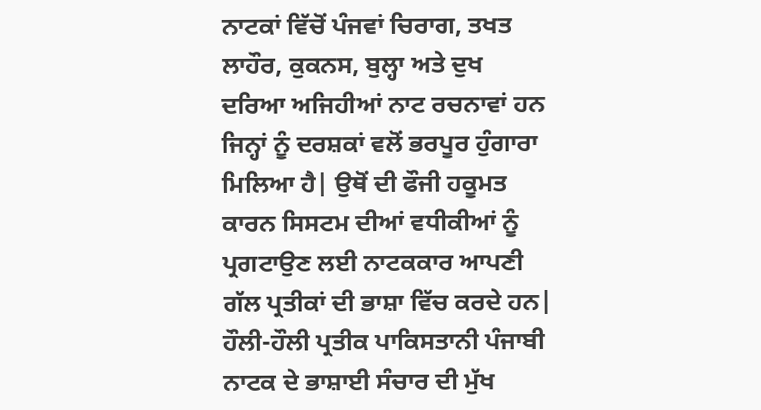ਨਾਟਕਾਂ ਵਿੱਚੋਂ ਪੰਜਵਾਂ ਚਿਰਾਗ, ਤਖਤ ਲਾਹੌਰ, ਕੁਕਨਸ, ਬੁਲ੍ਹਾ ਅਤੇ ਦੁਖ ਦਰਿਆ ਅਜਿਹੀਆਂ ਨਾਟ ਰਚਨਾਵਾਂ ਹਨ ਜਿਨ੍ਹਾਂ ਨੂੰ ਦਰਸ਼ਕਾਂ ਵਲੋਂ ਭਰਪੂਰ ਹੁੰਗਾਰਾ ਮਿਲਿਆ ਹੈ| ਉਥੋਂ ਦੀ ਫੌਜੀ ਹਕੂਮਤ ਕਾਰਨ ਸਿਸਟਮ ਦੀਆਂ ਵਧੀਕੀਆਂ ਨੂੰ ਪ੍ਰਗਟਾਉਣ ਲਈ ਨਾਟਕਕਾਰ ਆਪਣੀ ਗੱਲ ਪ੍ਰਤੀਕਾਂ ਦੀ ਭਾਸ਼ਾ ਵਿੱਚ ਕਰਦੇ ਹਨ| ਹੌਲੀ-ਹੌਲੀ ਪ੍ਰਤੀਕ ਪਾਕਿਸਤਾਨੀ ਪੰਜਾਬੀ ਨਾਟਕ ਦੇ ਭਾਸ਼ਾਈ ਸੰਚਾਰ ਦੀ ਮੁੱਖ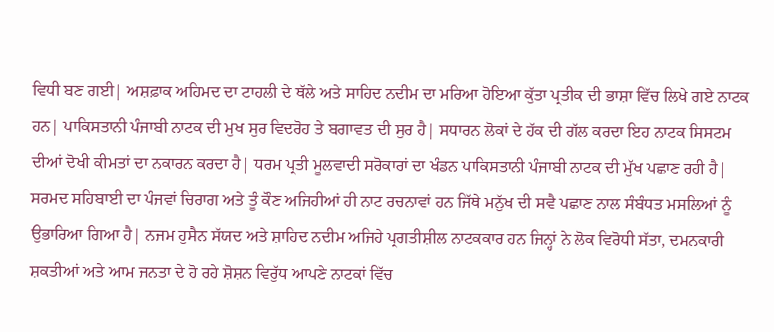ਵਿਧੀ ਬਣ ਗਈ| ਅਸ਼ਫ਼ਾਕ ਅਹਿਮਦ ਦਾ ਟਾਹਲੀ ਦੇ ਥੱਲੇ ਅਤੇ ਸਾਹਿਦ ਨਦੀਮ ਦਾ ਮਰਿਆ ਹੋਇਆ ਕੁੱਤਾ ਪ੍ਰਤੀਕ ਦੀ ਭਾਸ਼ਾ ਵਿੱਚ ਲਿਖੇ ਗਏ ਨਾਟਕ ਹਨ| ਪਾਕਿਸਤਾਨੀ ਪੰਜਾਬੀ ਨਾਟਕ ਦੀ ਮੁਖ ਸੁਰ ਵਿਦਰੋਹ ਤੇ ਬਗਾਵਤ ਦੀ ਸੁਰ ਹੈ| ਸਧਾਰਨ ਲੋਕਾਂ ਦੇ ਹੱਕ ਦੀ ਗੱਲ ਕਰਦਾ ਇਹ ਨਾਟਕ ਸਿਸਟਮ ਦੀਆਂ ਦੋਖੀ ਕੀਮਤਾਂ ਦਾ ਨਕਾਰਨ ਕਰਦਾ ਹੈ| ਧਰਮ ਪ੍ਰਤੀ ਮੂਲਵਾਦੀ ਸਰੋਕਾਰਾਂ ਦਾ ਖੰਡਨ ਪਾਕਿਸਤਾਨੀ ਪੰਜਾਬੀ ਨਾਟਕ ਦੀ ਮੁੱਖ ਪਛਾਣ ਰਹੀ ਹੈ| ਸਰਮਦ ਸਹਿਬਾਈ ਦਾ ਪੰਜਵਾਂ ਚਿਰਾਗ ਅਤੇ ਤੂੰ ਕੌਣ ਅਜਿਹੀਆਂ ਹੀ ਨਾਟ ਰਚਨਾਵਾਂ ਹਨ ਜਿੱਥੇ ਮਨੁੱਖ ਦੀ ਸਵੈ ਪਛਾਣ ਨਾਲ ਸੰਬੰਧਤ ਮਸਲਿਆਂ ਨੂੰ ਉਭਾਰਿਆ ਗਿਆ ਹੈ| ਨਜਮ ਹੁਸੈਨ ਸੱਯਦ ਅਤੇ ਸ਼ਾਹਿਦ ਨਦੀਮ ਅਜਿਹੇ ਪ੍ਰਗਤੀਸ਼ੀਲ ਨਾਟਕਕਾਰ ਹਨ ਜਿਨ੍ਹਾਂ ਨੇ ਲੋਕ ਵਿਰੋਧੀ ਸੱਤਾ, ਦਮਨਕਾਰੀ ਸ਼ਕਤੀਆਂ ਅਤੇ ਆਮ ਜਨਤਾ ਦੇ ਹੋ ਰਹੇ ਸ਼ੋਸ਼ਨ ਵਿਰੁੱਧ ਆਪਣੇ ਨਾਟਕਾਂ ਵਿੱਚ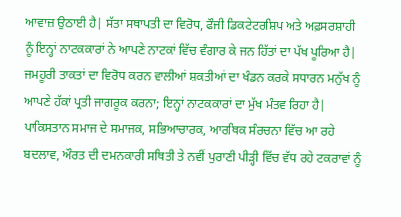ਆਵਾਜ਼ ਉਠਾਈ ਹੈ| ਸੱਤਾ ਸਥਾਪਤੀ ਦਾ ਵਿਰੋਧ, ਫੌਜੀ ਡਿਕਟੇਟਰਸ਼ਿਪ ਅਤੇ ਅਫ਼ਸਰਸ਼ਾਹੀ ਨੂੰ ਇਨ੍ਹਾਂ ਨਾਟਕਕਾਰਾਂ ਨੇ ਆਪਣੇ ਨਾਟਕਾਂ ਵਿੱਚ ਵੰਗਾਰ ਕੇ ਜਨ ਹਿੱਤਾਂ ਦਾ ਪੱਖ ਪੂਰਿਆ ਹੈ| ਜਮਹੂਰੀ ਤਾਕਤਾਂ ਦਾ ਵਿਰੋਧ ਕਰਨ ਵਾਲੀਆਂ ਸ਼ਕਤੀਆਂ ਦਾ ਖੰਡਨ ਕਰਕੇ ਸਧਾਰਨ ਮਨੁੱਖ ਨੂੰ ਆਪਣੇ ਹੱਕਾਂ ਪ੍ਰਤੀ ਜਾਗਰੂਕ ਕਰਨਾ; ਇਨ੍ਹਾਂ ਨਾਟਕਕਾਰਾਂ ਦਾ ਮੁੱਖ ਮੰਤਵ ਰਿਹਾ ਹੈ| ਪਾਕਿਸਤਾਨ ਸਮਾਜ ਦੇ ਸਮਾਜਕ, ਸਭਿਆਚਾਰਕ, ਆਰਥਿਕ ਸੰਰਚਨਾ ਵਿੱਚ ਆ ਰਹੇ ਬਦਲਾਵ, ਔਰਤ ਦੀ ਦਮਨਕਾਰੀ ਸਥਿਤੀ ਤੇ ਨਵੀਂ ਪੁਰਾਣੀ ਪੀੜ੍ਹੀ ਵਿੱਚ ਵੱਧ ਰਹੇ ਟਕਰਾਵਾਂ ਨੂੰ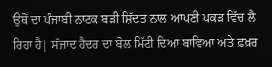ਉਥੋਂ ਦਾ ਪੰਜਾਬੀ ਨਾਟਕ ਬੜੀ ਸ਼ਿੱਦਤ ਨਾਲ ਆਪਣੀ ਪਕੜ ਵਿੱਚ ਲੈ ਰਿਹਾ ਹੈ| ਸੱਜਾਦ ਹੈਦਰ ਦਾ ਬੋਲ ਮਿੱਟੀ ਦਿਆ ਬਾਵਿਆ ਅਤੇ ਫ਼ਖ਼ਰ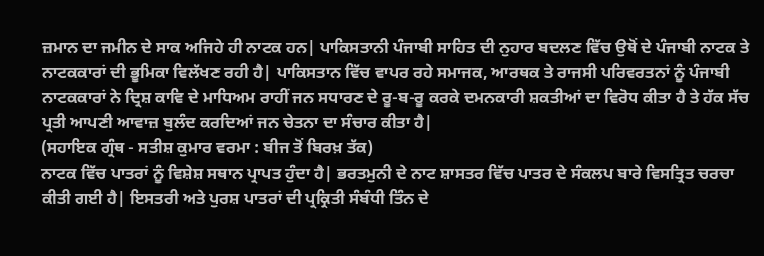ਜ਼ਮਾਨ ਦਾ ਜਮੀਨ ਦੇ ਸਾਕ ਅਜਿਹੇ ਹੀ ਨਾਟਕ ਹਨ| ਪਾਕਿਸਤਾਨੀ ਪੰਜਾਬੀ ਸਾਹਿਤ ਦੀ ਨੁਹਾਰ ਬਦਲਣ ਵਿੱਚ ਉਥੋਂ ਦੇ ਪੰਜਾਬੀ ਨਾਟਕ ਤੇ ਨਾਟਕਕਾਰਾਂ ਦੀ ਭੂਮਿਕਾ ਵਿਲੱਖਣ ਰਹੀ ਹੈ| ਪਾਕਿਸਤਾਨ ਵਿੱਚ ਵਾਪਰ ਰਹੇ ਸਮਾਜਕ, ਆਰਥਕ ਤੇ ਰਾਜਸੀ ਪਰਿਵਰਤਨਾਂ ਨੂੰ ਪੰਜਾਬੀ ਨਾਟਕਕਾਰਾਂ ਨੇ ਦ੍ਰਿਸ਼ ਕਾਵਿ ਦੇ ਮਾਧਿਅਮ ਰਾਹੀਂ ਜਨ ਸਧਾਰਣ ਦੇ ਰੂ-ਬ-ਰੂ ਕਰਕੇ ਦਮਨਕਾਰੀ ਸ਼ਕਤੀਆਂ ਦਾ ਵਿਰੋਧ ਕੀਤਾ ਹੈ ਤੇ ਹੱਕ ਸੱਚ ਪ੍ਰਤੀ ਆਪਣੀ ਆਵਾਜ਼ ਬੁਲੰਦ ਕਰਦਿਆਂ ਜਨ ਚੇਤਨਾ ਦਾ ਸੰਚਾਰ ਕੀਤਾ ਹੈ|
(ਸਹਾਇਕ ਗ੍ਰੰਥ - ਸਤੀਸ਼ ਕੁਮਾਰ ਵਰਮਾ : ਬੀਜ ਤੋਂ ਬਿਰਖ਼ ਤੱਕ)
ਨਾਟਕ ਵਿੱਚ ਪਾਤਰਾਂ ਨੂੰ ਵਿਸ਼ੇਸ਼ ਸਥਾਨ ਪ੍ਰਾਪਤ ਹੁੰਦਾ ਹੈ| ਭਰਤਮੁਨੀ ਦੇ ਨਾਟ ਸ਼ਾਸਤਰ ਵਿੱਚ ਪਾਤਰ ਦੇ ਸੰਕਲਪ ਬਾਰੇ ਵਿਸਤ੍ਰਿਤ ਚਰਚਾ ਕੀਤੀ ਗਈ ਹੈ| ਇਸਤਰੀ ਅਤੇ ਪੁਰਸ਼ ਪਾਤਰਾਂ ਦੀ ਪ੍ਰਕ੍ਰਿਤੀ ਸੰਬੰਧੀ ਤਿੰਨ ਦੇ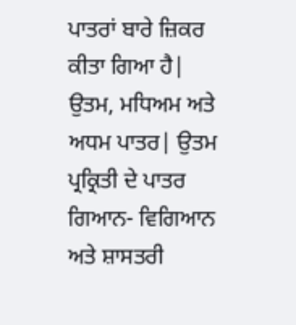ਪਾਤਰਾਂ ਬਾਰੇ ਜ਼ਿਕਰ ਕੀਤਾ ਗਿਆ ਹੈ| ਉਤਮ, ਮਧਿਅਮ ਅਤੇ ਅਧਮ ਪਾਤਰ| ਉਤਮ ਪ੍ਰਕ੍ਰਿਤੀ ਦੇ ਪਾਤਰ ਗਿਆਨ- ਵਿਗਿਆਨ ਅਤੇ ਸ਼ਾਸਤਰੀ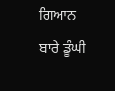ਗਿਆਨ ਬਾਰੇ ਡੂੰਘੀ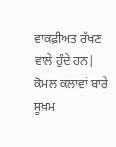ਵਾਕਫ਼ੀਅਤ ਰੱਖਣ ਵਾਲੇ ਹੁੰਦੇ ਹਨ| ਕੋਮਲ ਕਲਾਵਾਂ ਬਾਰੇ ਸੂਖ਼ਮ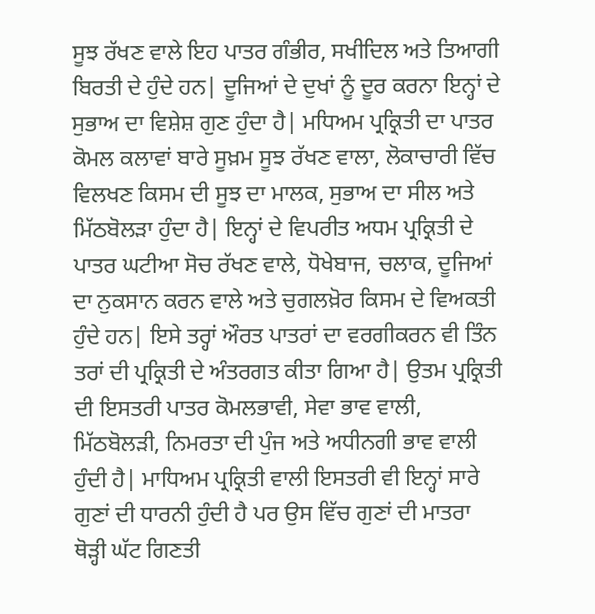ਸੂਝ ਰੱਖਣ ਵਾਲੇ ਇਹ ਪਾਤਰ ਗੰਭੀਰ, ਸਖੀਦਿਲ ਅਤੇ ਤਿਆਗੀ ਬਿਰਤੀ ਦੇ ਹੁੰਦੇ ਹਨ| ਦੂਜਿਆਂ ਦੇ ਦੁਖਾਂ ਨੂੰ ਦੂਰ ਕਰਨਾ ਇਨ੍ਹਾਂ ਦੇ ਸੁਭਾਅ ਦਾ ਵਿਸ਼ੇਸ਼ ਗੁਣ ਹੁੰਦਾ ਹੈ| ਮਧਿਅਮ ਪ੍ਰਕ੍ਰਿਤੀ ਦਾ ਪਾਤਰ ਕੋਮਲ ਕਲਾਵਾਂ ਬਾਰੇ ਸੂਖ਼ਮ ਸੂਝ ਰੱਖਣ ਵਾਲਾ, ਲੋਕਾਚਾਰੀ ਵਿੱਚ ਵਿਲਖਣ ਕਿਸਮ ਦੀ ਸੂਝ ਦਾ ਮਾਲਕ, ਸੁਭਾਅ ਦਾ ਸੀਲ ਅਤੇ ਮਿੱਠਬੋਲੜਾ ਹੁੰਦਾ ਹੈ| ਇਨ੍ਹਾਂ ਦੇ ਵਿਪਰੀਤ ਅਧਮ ਪ੍ਰਕ੍ਰਿਤੀ ਦੇ ਪਾਤਰ ਘਟੀਆ ਸੋਚ ਰੱਖਣ ਵਾਲੇ, ਧੋਖੇਬਾਜ, ਚਲਾਕ, ਦੂਜਿਆਂ ਦਾ ਨੁਕਸਾਨ ਕਰਨ ਵਾਲੇ ਅਤੇ ਚੁਗਲਖ਼ੋਰ ਕਿਸਮ ਦੇ ਵਿਅਕਤੀ ਹੁੰਦੇ ਹਨ| ਇਸੇ ਤਰ੍ਹਾਂ ਔਰਤ ਪਾਤਰਾਂ ਦਾ ਵਰਗੀਕਰਨ ਵੀ ਤਿੰਨ ਤਰਾਂ ਦੀ ਪ੍ਰਕ੍ਰਿਤੀ ਦੇ ਅੰਤਰਗਤ ਕੀਤਾ ਗਿਆ ਹੈ| ਉਤਮ ਪ੍ਰਕ੍ਰਿਤੀ ਦੀ ਇਸਤਰੀ ਪਾਤਰ ਕੋਮਲਭਾਵੀ, ਸੇਵਾ ਭਾਵ ਵਾਲੀ, ਮਿੱਠਬੋਲੜੀ, ਨਿਮਰਤਾ ਦੀ ਪੁੰਜ ਅਤੇ ਅਧੀਨਗੀ ਭਾਵ ਵਾਲੀ ਹੁੰਦੀ ਹੈ| ਮਾਧਿਅਮ ਪ੍ਰਕ੍ਰਿਤੀ ਵਾਲੀ ਇਸਤਰੀ ਵੀ ਇਨ੍ਹਾਂ ਸਾਰੇ ਗੁਣਾਂ ਦੀ ਧਾਰਨੀ ਹੁੰਦੀ ਹੈ ਪਰ ਉਸ ਵਿੱਚ ਗੁਣਾਂ ਦੀ ਮਾਤਰਾ ਥੋੜ੍ਹੀ ਘੱਟ ਗਿਣਤੀ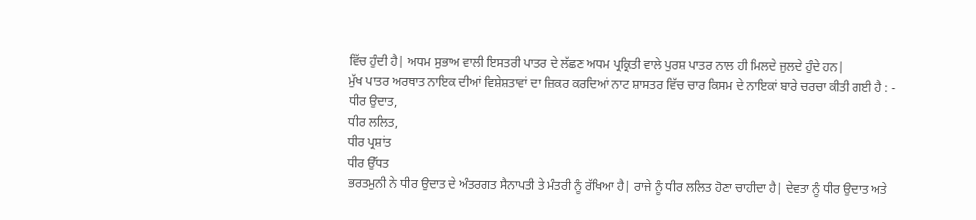ਵਿੱਚ ਹੁੰਦੀ ਹੈ| ਅਧਮ ਸੁਭਾਅ ਵਾਲੀ ਇਸਤਰੀ ਪਾਤਰ ਦੇ ਲੱਛਣ ਅਧਮ ਪ੍ਰਕ੍ਰਿਤੀ ਵਾਲੇ ਪੁਰਸ਼ ਪਾਤਰ ਨਾਲ ਹੀ ਮਿਲਦੇ ਜੁਲਦੇ ਹੁੰਦੇ ਹਨ|
ਮੁੱਖ ਪਾਤਰ ਅਰਥਾਤ ਨਾਇਕ ਦੀਆਂ ਵਿਸ਼ੇਸ਼ਤਾਵਾਂ ਦਾ ਜ਼ਿਕਰ ਕਰਦਿਆਂ ਨਾਟ ਸ਼ਾਸਤਰ ਵਿੱਚ ਚਾਰ ਕਿਸਮ ਦੇ ਨਾਇਕਾਂ ਬਾਰੇ ਚਰਚਾ ਕੀਤੀ ਗਈ ਹੈ : -
ਧੀਰ ਉਦਾਤ,
ਧੀਰ ਲਲਿਤ,
ਧੀਰ ਪ੍ਰਸ਼ਾਂਤ
ਧੀਰ ਉੱਧਤ
ਭਰਤਮੁਨੀ ਨੇ ਧੀਰ ਉਦਾਤ ਦੇ ਅੰਤਰਗਤ ਸੈਨਾਪਤੀ ਤੇ ਮੰਤਰੀ ਨੂੰ ਰੱਖਿਆ ਹੈ| ਰਾਜੇ ਨੂੰ ਧੀਰ ਲਲਿਤ ਹੋਣਾ ਚਾਹੀਦਾ ਹੈ| ਦੇਵਤਾ ਨੂੰ ਧੀਰ ਉਦਾਤ ਅਤੇ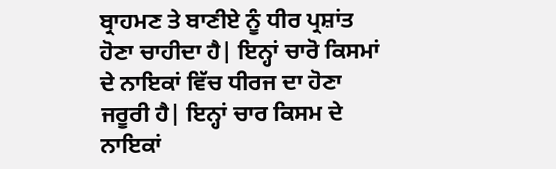ਬ੍ਰਾਹਮਣ ਤੇ ਬਾਣੀਏ ਨੂੰ ਧੀਰ ਪ੍ਰਸ਼ਾਂਤ ਹੋਣਾ ਚਾਹੀਦਾ ਹੈ| ਇਨ੍ਹਾਂ ਚਾਰੋ ਕਿਸਮਾਂ ਦੇ ਨਾਇਕਾਂ ਵਿੱਚ ਧੀਰਜ ਦਾ ਹੋਣਾ ਜਰੂਰੀ ਹੈ| ਇਨ੍ਹਾਂ ਚਾਰ ਕਿਸਮ ਦੇ ਨਾਇਕਾਂ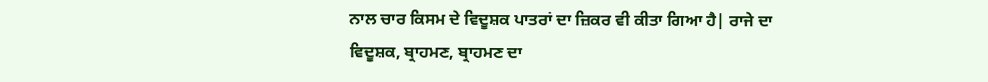ਨਾਲ ਚਾਰ ਕਿਸਮ ਦੇ ਵਿਦੂਸ਼ਕ ਪਾਤਰਾਂ ਦਾ ਜ਼ਿਕਰ ਵੀ ਕੀਤਾ ਗਿਆ ਹੈ| ਰਾਜੇ ਦਾ ਵਿਦੂਸ਼ਕ, ਬ੍ਰਾਹਮਣ, ਬ੍ਰਾਹਮਣ ਦਾ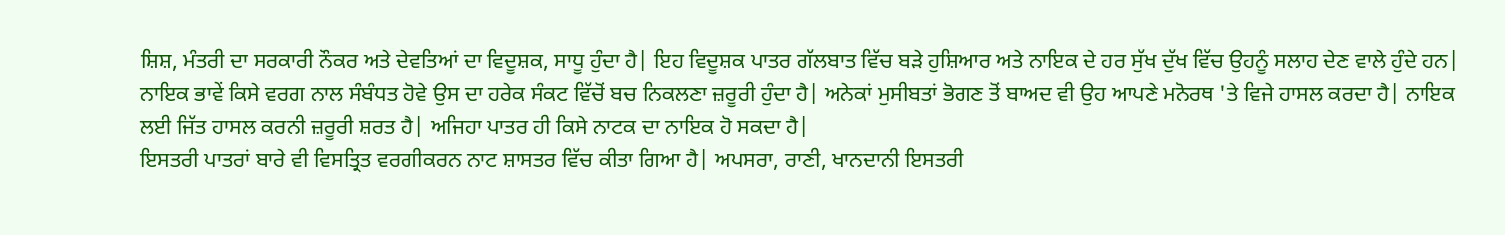ਸ਼ਿਸ਼, ਮੰਤਰੀ ਦਾ ਸਰਕਾਰੀ ਨੌਕਰ ਅਤੇ ਦੇਵਤਿਆਂ ਦਾ ਵਿਦੂਸ਼ਕ, ਸਾਧੂ ਹੁੰਦਾ ਹੈ| ਇਹ ਵਿਦੂਸ਼ਕ ਪਾਤਰ ਗੱਲਬਾਤ ਵਿੱਚ ਬੜੇ ਹੁਸ਼ਿਆਰ ਅਤੇ ਨਾਇਕ ਦੇ ਹਰ ਸੁੱਖ ਦੁੱਖ ਵਿੱਚ ਉਹਨੂੰ ਸਲਾਹ ਦੇਣ ਵਾਲੇ ਹੁੰਦੇ ਹਨ| ਨਾਇਕ ਭਾਵੇਂ ਕਿਸੇ ਵਰਗ ਨਾਲ ਸੰਬੰਧਤ ਹੋਵੇ ਉਸ ਦਾ ਹਰੇਕ ਸੰਕਟ ਵਿੱਚੋਂ ਬਚ ਨਿਕਲਣਾ ਜ਼ਰੂਰੀ ਹੁੰਦਾ ਹੈ| ਅਨੇਕਾਂ ਮੁਸੀਬਤਾਂ ਭੋਗਣ ਤੋਂ ਬਾਅਦ ਵੀ ਉਹ ਆਪਣੇ ਮਨੋਰਥ 'ਤੇ ਵਿਜੇ ਹਾਸਲ ਕਰਦਾ ਹੈ| ਨਾਇਕ ਲਈ ਜਿੱਤ ਹਾਸਲ ਕਰਨੀ ਜ਼ਰੂਰੀ ਸ਼ਰਤ ਹੈ| ਅਜਿਹਾ ਪਾਤਰ ਹੀ ਕਿਸੇ ਨਾਟਕ ਦਾ ਨਾਇਕ ਹੋ ਸਕਦਾ ਹੈ|
ਇਸਤਰੀ ਪਾਤਰਾਂ ਬਾਰੇ ਵੀ ਵਿਸਤ੍ਰਿਤ ਵਰਗੀਕਰਨ ਨਾਟ ਸ਼ਾਸਤਰ ਵਿੱਚ ਕੀਤਾ ਗਿਆ ਹੈ| ਅਪਸਰਾ, ਰਾਣੀ, ਖਾਨਦਾਨੀ ਇਸਤਰੀ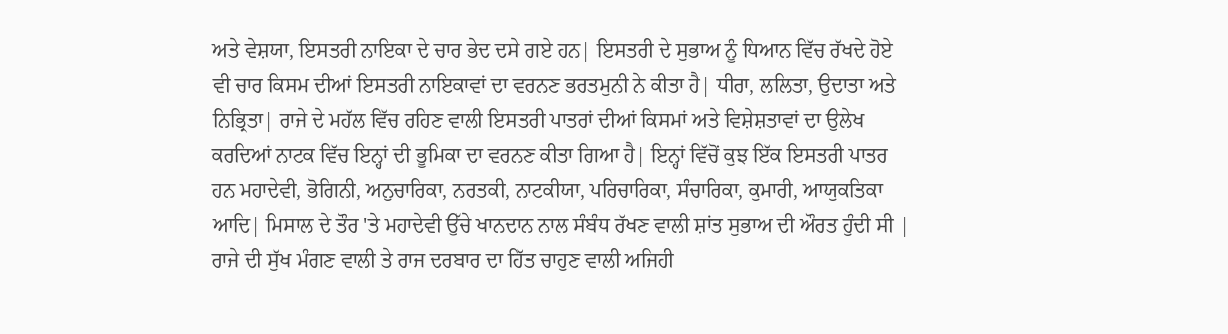ਅਤੇ ਵੇਸ਼ਯਾ, ਇਸਤਰੀ ਨਾਇਕਾ ਦੇ ਚਾਰ ਭੇਦ ਦਸੇ ਗਏ ਹਨ| ਇਸਤਰੀ ਦੇ ਸੁਭਾਅ ਨੂੰ ਧਿਆਨ ਵਿੱਚ ਰੱਖਦੇ ਹੋਏ ਵੀ ਚਾਰ ਕਿਸਮ ਦੀਆਂ ਇਸਤਰੀ ਨਾਇਕਾਵਾਂ ਦਾ ਵਰਨਣ ਭਰਤਮੁਨੀ ਨੇ ਕੀਤਾ ਹੈ| ਧੀਰਾ, ਲਲਿਤਾ, ਉਦਾਤਾ ਅਤੇ ਨਿਭ੍ਰਿਤਾ| ਰਾਜੇ ਦੇ ਮਹੱਲ ਵਿੱਚ ਰਹਿਣ ਵਾਲੀ ਇਸਤਰੀ ਪਾਤਰਾਂ ਦੀਆਂ ਕਿਸਮਾਂ ਅਤੇ ਵਿਸ਼ੇਸ਼ਤਾਵਾਂ ਦਾ ਉਲੇਖ ਕਰਦਿਆਂ ਨਾਟਕ ਵਿੱਚ ਇਨ੍ਹਾਂ ਦੀ ਭੂਮਿਕਾ ਦਾ ਵਰਨਣ ਕੀਤਾ ਗਿਆ ਹੈ| ਇਨ੍ਹਾਂ ਵਿੱਚੋਂ ਕੁਝ ਇੱਕ ਇਸਤਰੀ ਪਾਤਰ ਹਨ ਮਹਾਦੇਵੀ, ਭੋਗਿਨੀ, ਅਨੁਚਾਰਿਕਾ, ਨਰਤਕੀ, ਨਾਟਕੀਯਾ, ਪਰਿਚਾਰਿਕਾ, ਸੰਚਾਰਿਕਾ, ਕੁਮਾਰੀ, ਆਯੁਕਤਿਕਾ ਆਦਿ| ਮਿਸਾਲ ਦੇ ਤੌਰ 'ਤੇ ਮਹਾਦੇਵੀ ਉੱਚੇ ਖਾਨਦਾਨ ਨਾਲ ਸੰਬੰਧ ਰੱਖਣ ਵਾਲੀ ਸ਼ਾਂਤ ਸੁਭਾਅ ਦੀ ਔਰਤ ਹੁੰਦੀ ਸੀ | ਰਾਜੇ ਦੀ ਸੁੱਖ ਮੰਗਣ ਵਾਲੀ ਤੇ ਰਾਜ ਦਰਬਾਰ ਦਾ ਹਿੱਤ ਚਾਹੁਣ ਵਾਲੀ ਅਜਿਹੀ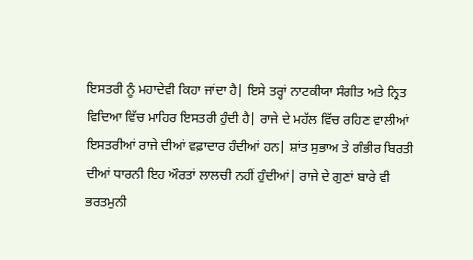ਇਸਤਰੀ ਨੂੰ ਮਹਾਦੇਵੀ ਕਿਹਾ ਜਾਂਦਾ ਹੈ| ਇਸੇ ਤਰ੍ਹਾਂ ਨਾਟਕੀਯਾ ਸੰਗੀਤ ਅਤੇ ਨ੍ਰਿਤ ਵਿਦਿਆ ਵਿੱਚ ਮਾਹਿਰ ਇਸਤਰੀ ਹੁੰਦੀ ਹੈ| ਰਾਜੇ ਦੇ ਮਹੱਲ ਵਿੱਚ ਰਹਿਣ ਵਾਲੀਆਂ ਇਸਤਰੀਆਂ ਰਾਜੇ ਦੀਆਂ ਵਫ਼ਾਦਾਰ ਹੰਦੀਆਂ ਹਨ| ਸ਼ਾਂਤ ਸੁਭਾਅ ਤੇ ਗੰਭੀਰ ਬਿਰਤੀ ਦੀਆਂ ਧਾਰਨੀ ਇਹ ਔਰਤਾਂ ਲਾਲਚੀ ਨਹੀਂ ਹੁੰਦੀਆਂ| ਰਾਜੇ ਦੇ ਗੁਣਾਂ ਬਾਰੇ ਵੀ ਭਰਤਮੁਨੀ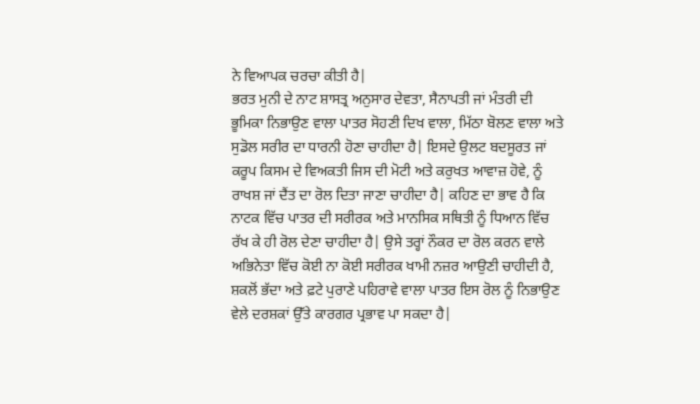ਨੇ ਵਿਆਪਕ ਚਰਚਾ ਕੀਤੀ ਹੈ|
ਭਰਤ ਮੁਨੀ ਦੇ ਨਾਟ ਸ਼ਾਸਤ੍ਰ ਅਨੁਸਾਰ ਦੇਵਤਾ, ਸੈਨਾਪਤੀ ਜਾਂ ਮੰਤਰੀ ਦੀ ਭੂਮਿਕਾ ਨਿਭਾਉਣ ਵਾਲਾ ਪਾਤਰ ਸੋਹਣੀ ਦਿਖ ਵਾਲਾ, ਮਿੱਠਾ ਬੋਲਣ ਵਾਲਾ ਅਤੇ ਸੁਡੋਲ ਸਰੀਰ ਦਾ ਧਾਰਨੀ ਹੋਣਾ ਚਾਹੀਦਾ ਹੈ| ਇਸਦੇ ਉਲਟ ਬਦਸੂਰਤ ਜਾਂ ਕਰੂਪ ਕਿਸਮ ਦੇ ਵਿਅਕਤੀ ਜਿਸ ਦੀ ਮੋਟੀ ਅਤੇ ਕਰੁਖਤ ਆਵਾਜ਼ ਹੋਵੇ, ਨੂੰ ਰਾਖਸ਼ ਜਾਂ ਦੈਂਤ ਦਾ ਰੋਲ ਦਿਤਾ ਜਾਣਾ ਚਾਹੀਦਾ ਹੈ| ਕਹਿਣ ਦਾ ਭਾਵ ਹੈ ਕਿ ਨਾਟਕ ਵਿੱਚ ਪਾਤਰ ਦੀ ਸਰੀਰਕ ਅਤੇ ਮਾਨਸਿਕ ਸਥਿਤੀ ਨੂੰ ਧਿਆਨ ਵਿੱਚ ਰੱਖ ਕੇ ਹੀ ਰੋਲ ਦੇਣਾ ਚਾਹੀਦਾ ਹੈ| ਉਸੇ ਤਰ੍ਹਾਂ ਨੌਕਰ ਦਾ ਰੋਲ ਕਰਨ ਵਾਲੇ ਅਭਿਨੇਤਾ ਵਿੱਚ ਕੋਈ ਨਾ ਕੋਈ ਸਰੀਰਕ ਖਾਮੀ ਨਜ਼ਰ ਆਉਣੀ ਚਾਹੀਦੀ ਹੈ, ਸ਼ਕਲੋਂ ਭੱਦਾ ਅਤੇ ਫ਼ਟੇ ਪੁਰਾਣੇ ਪਹਿਰਾਵੇ ਵਾਲਾ ਪਾਤਰ ਇਸ ਰੋਲ ਨੂੰ ਨਿਭਾਉਣ ਵੇਲੇ ਦਰਸ਼ਕਾਂ ਉੱਤੇ ਕਾਰਗਰ ਪ੍ਰਭਾਵ ਪਾ ਸਕਦਾ ਹੈ|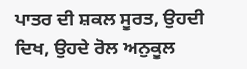ਪਾਤਰ ਦੀ ਸ਼ਕਲ ਸੂਰਤ, ਉਹਦੀ ਦਿਖ, ਉਹਦੇ ਰੋਲ ਅਨੁਕੂਲ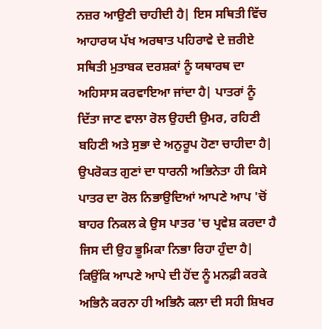ਨਜ਼ਰ ਆਉਣੀ ਚਾਹੀਦੀ ਹੈ| ਇਸ ਸਥਿਤੀ ਵਿੱਚ ਆਹਾਰਯ ਪੱਖ ਅਰਥਾਤ ਪਹਿਰਾਵੇ ਦੇ ਜ਼ਰੀਏ ਸਥਿਤੀ ਮੁਤਾਬਕ ਦਰਸ਼ਕਾਂ ਨੂੰ ਯਥਾਰਥ ਦਾ ਅਹਿਸਾਸ ਕਰਵਾਇਆ ਜਾਂਦਾ ਹੈ| ਪਾਤਰਾਂ ਨੂੰ ਦਿੱਤਾ ਜਾਣ ਵਾਲਾ ਰੋਲ ਉਹਦੀ ਉਮਰ, ਰਹਿਣੀ ਬਹਿਣੀ ਅਤੇ ਸੁਭਾ ਦੇ ਅਨੁਰੂਪ ਹੋਣਾ ਚਾਹੀਦਾ ਹੈ| ਉਪਰੋਕਤ ਗੁਣਾਂ ਦਾ ਧਾਰਨੀ ਅਭਿਨੇਤਾ ਹੀ ਕਿਸੇ ਪਾਤਰ ਦਾ ਰੋਲ ਨਿਭਾਉਦਿਆਂ ਆਪਣੇ ਆਪ 'ਚੋਂ ਬਾਹਰ ਨਿਕਲ ਕੇ ਉਸ ਪਾਤਰ 'ਚ ਪ੍ਰਵੇਸ਼ ਕਰਦਾ ਹੈ ਜਿਸ ਦੀ ਉਹ ਭੂਮਿਕਾ ਨਿਭਾ ਰਿਹਾ ਹੁੰਦਾ ਹੈ| ਕਿਉਂਕਿ ਆਪਣੇ ਆਪੇ ਦੀ ਹੋਂਦ ਨੂੰ ਮਨਫ਼ੀ ਕਰਕੇ ਅਭਿਨੈ ਕਰਨਾ ਹੀ ਅਭਿਨੈ ਕਲਾ ਦੀ ਸਹੀ ਸ਼ਿਖਰ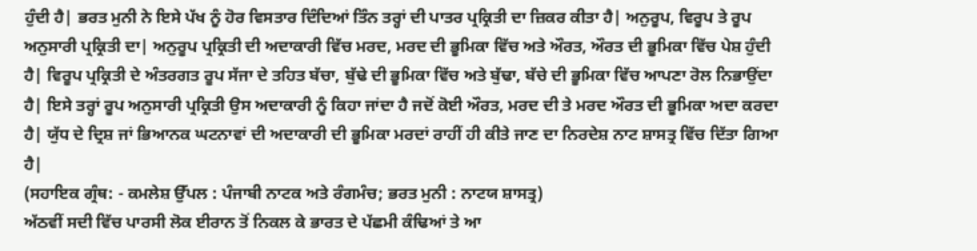ਹੁੰਦੀ ਹੈ| ਭਰਤ ਮੁਨੀ ਨੇ ਇਸੇ ਪੱਖ ਨੂੰ ਹੋਰ ਵਿਸਤਾਰ ਦਿੰਦਿਆਂ ਤਿੰਨ ਤਰ੍ਹਾਂ ਦੀ ਪਾਤਰ ਪ੍ਰਕ੍ਰਿਤੀ ਦਾ ਜ਼ਿਕਰ ਕੀਤਾ ਹੈ| ਅਨੁਰੂਪ, ਵਿਰੂਪ ਤੇ ਰੂਪ ਅਨੁਸਾਰੀ ਪ੍ਰਕ੍ਰਿਤੀ ਦਾ| ਅਨੁਰੂਪ ਪ੍ਰਕ੍ਰਿਤੀ ਦੀ ਅਦਾਕਾਰੀ ਵਿੱਚ ਮਰਦ, ਮਰਦ ਦੀ ਭੂਮਿਕਾ ਵਿੱਚ ਅਤੇ ਔਰਤ, ਔਰਤ ਦੀ ਭੂਮਿਕਾ ਵਿੱਚ ਪੇਸ਼ ਹੁੰਦੀ ਹੈ| ਵਿਰੂਪ ਪ੍ਰਕ੍ਰਿਤੀ ਦੇ ਅੰਤਰਗਤ ਰੂਪ ਸੱਜਾ ਦੇ ਤਹਿਤ ਬੱਚਾ, ਬੁੱਢੇ ਦੀ ਭੂਮਿਕਾ ਵਿੱਚ ਅਤੇ ਬੁੱਢਾ, ਬੱਚੇ ਦੀ ਭੂਮਿਕਾ ਵਿੱਚ ਆਪਣਾ ਰੋਲ ਨਿਭਾਉਂਦਾ ਹੈ| ਇਸੇ ਤਰ੍ਹਾਂ ਰੂਪ ਅਨੁਸਾਰੀ ਪ੍ਰਕ੍ਰਿਤੀ ਉਸ ਅਦਾਕਾਰੀ ਨੂੰ ਕਿਹਾ ਜਾਂਦਾ ਹੈ ਜਦੋਂ ਕੋਈ ਔਰਤ, ਮਰਦ ਦੀ ਤੇ ਮਰਦ ਔਰਤ ਦੀ ਭੂਮਿਕਾ ਅਦਾ ਕਰਦਾ ਹੈ| ਯੁੱਧ ਦੇ ਦ੍ਰਿਸ਼ ਜਾਂ ਭਿਆਨਕ ਘਟਨਾਵਾਂ ਦੀ ਅਦਾਕਾਰੀ ਦੀ ਭੂਮਿਕਾ ਮਰਦਾਂ ਰਾਹੀਂ ਹੀ ਕੀਤੇ ਜਾਣ ਦਾ ਨਿਰਦੇਸ਼ ਨਾਟ ਸ਼ਾਸਤ੍ਰ ਵਿੱਚ ਦਿੱਤਾ ਗਿਆ ਹੈ|
(ਸਹਾਇਕ ਗ੍ਰੰਥ: - ਕਮਲੇਸ਼ ਉੱਪਲ : ਪੰਜਾਬੀ ਨਾਟਕ ਅਤੇ ਰੰਗਮੰਚ; ਭਰਤ ਮੁਨੀ : ਨਾਟਯ ਸ਼ਾਸਤ੍ਰ)
ਅੱਠਵੀਂ ਸਦੀ ਵਿੱਚ ਪਾਰਸੀ ਲੋਕ ਈਰਾਨ ਤੋਂ ਨਿਕਲ ਕੇ ਭਾਰਤ ਦੇ ਪੱਛਮੀ ਕੰਢਿਆਂ ਤੇ ਆ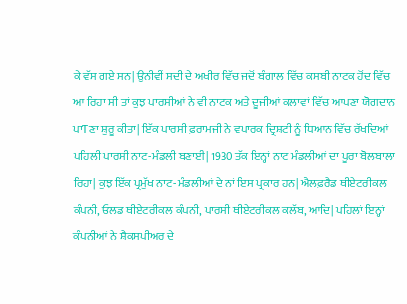ਕੇ ਵੱਸ ਗਏ ਸਨ| ਉਨੀਵੀਂ ਸਦੀ ਦੇ ਅਖੀਰ ਵਿੱਚ ਜਦੋਂ ਬੰਗਾਲ ਵਿੱਚ ਕਸਬੀ ਨਾਟਕ ਹੋਂਦ ਵਿੱਚ ਆ ਰਿਹਾ ਸੀ ਤਾਂ ਕੁਝ ਪਾਰਸੀਆਂ ਨੇ ਵੀ ਨਾਟਕ ਅਤੇ ਦੂਜੀਆਂ ਕਲਾਵਾਂ ਵਿੱਚ ਆਪਣਾ ਯੋਗਦਾਨ ਪਾTਣਾ ਸ਼ੁਰੂ ਕੀਤਾ| ਇੱਕ ਪਾਰਸੀ ਫ਼ਰਾਮਜੀ ਨੇ ਵਪਾਰਕ ਦ੍ਰਿਸ਼ਟੀ ਨੂੰ ਧਿਆਨ ਵਿੱਚ ਰੱਖਦਿਆਂ ਪਹਿਲੀ ਪਾਰਸੀ ਨਾਟ-ਮੰਡਲੀ ਬਣਾਈ| 1930 ਤੱਕ ਇਨ੍ਹਾਂ ਨਾਟ ਮੰਡਲੀਆਂ ਦਾ ਪੂਰਾ ਬੋਲਬਾਲਾ ਰਿਹਾ| ਕੁਝ ਇੱਕ ਪ੍ਰਮੁੱਖ ਨਾਟ-ਮੰਡਲੀਆਂ ਦੇ ਨਾਂ ਇਸ ਪ੍ਰਕਾਰ ਹਨ| ਐਲਫ਼ਰੈਡ ਥੀਏਟਰੀਕਲ ਕੰਪਨੀ, ਓਲਡ ਥੀਏਟਰੀਕਲ ਕੰਪਨੀ, ਪਾਰਸੀ ਥੀਏਟਰੀਕਲ ਕਲੱਬ, ਆਦਿ| ਪਹਿਲਾਂ ਇਨ੍ਹਾਂ ਕੰਪਨੀਆਂ ਨੇ ਸ਼ੈਕਸਪੀਅਰ ਦੇ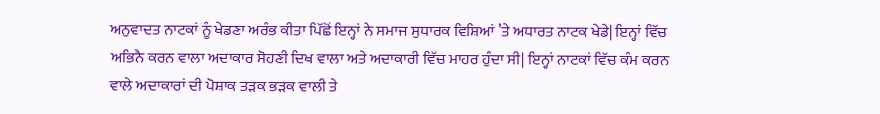ਅਨੁਵਾਦਤ ਨਾਟਕਾਂ ਨੂੰ ਖੇਡਣਾ ਅਰੰਭ ਕੀਤਾ ਪਿੱਛੋਂ ਇਨ੍ਹਾਂ ਨੇ ਸਮਾਜ ਸੁਧਾਰਕ ਵਿਸ਼ਿਆਂ ’ਤੇ ਅਧਾਰਤ ਨਾਟਕ ਖੇਡੇ| ਇਨ੍ਹਾਂ ਵਿੱਚ ਅਭਿਨੈ ਕਰਨ ਵਾਲਾ ਅਦਾਕਾਰ ਸੋਹਣੀ ਦਿਖ ਵਾਲਾ ਅਤੇ ਅਦਾਕਾਰੀ ਵਿੱਚ ਮਾਹਰ ਹੁੰਦਾ ਸੀ| ਇਨ੍ਹਾਂ ਨਾਟਕਾਂ ਵਿੱਚ ਕੰਮ ਕਰਨ ਵਾਲੇ ਅਦਾਕਾਰਾਂ ਦੀ ਪੋਸ਼ਾਕ ਤੜਕ ਭੜਕ ਵਾਲੀ ਤੇ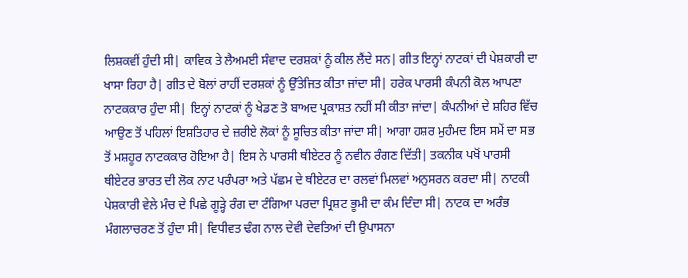ਲਿਸ਼ਕਵੀਂ ਹੁੰਦੀ ਸੀ| ਕਾਵਿਕ ਤੇ ਲੈਅਮਈ ਸੰਵਾਦ ਦਰਸ਼ਕਾਂ ਨੂੰ ਕੀਲ ਲੈਂਦੇ ਸਨ| ਗੀਤ ਇਨ੍ਹਾਂ ਨਾਟਕਾਂ ਦੀ ਪੇਸ਼ਕਾਰੀ ਦਾ ਖਾਸਾ ਰਿਹਾ ਹੈ| ਗੀਤ ਦੇ ਬੋਲਾਂ ਰਾਹੀਂ ਦਰਸ਼ਕਾਂ ਨੂੰ ਉੱਤੇਜਿਤ ਕੀਤਾ ਜਾਂਦਾ ਸੀ| ਹਰੇਕ ਪਾਰਸੀ ਕੰਪਨੀ ਕੋਲ ਆਪਣਾ ਨਾਟਕਕਾਰ ਹੁੰਦਾ ਸੀ| ਇਨ੍ਹਾਂ ਨਾਟਕਾਂ ਨੂੰ ਖੇਡਣ ਤੋ ਬਾਅਦ ਪ੍ਰਕਾਸ਼ਤ ਨਹੀਂ ਸੀ ਕੀਤਾ ਜਾਂਦਾ| ਕੰਪਨੀਆਂ ਦੇ ਸ਼ਹਿਰ ਵਿੱਚ ਆਉਣ ਤੋਂ ਪਹਿਲਾਂ ਇਸ਼ਤਿਹਾਰ ਦੇ ਜ਼ਰੀਏ ਲੋਕਾਂ ਨੂੰ ਸੂਚਿਤ ਕੀਤਾ ਜਾਂਦਾ ਸੀ| ਆਗਾ ਹਸ਼ਰ ਮੁਹੰਮਦ ਇਸ ਸਮੇਂ ਦਾ ਸਭ ਤੋਂ ਮਸ਼ਹੂਰ ਨਾਟਕਕਾਰ ਹੋਇਆ ਹੈ| ਇਸ ਨੇ ਪਾਰਸੀ ਥੀਏਟਰ ਨੂੰ ਨਵੀਨ ਰੰਗਣ ਦਿੱਤੀ| ਤਕਨੀਕ ਪਖੋਂ ਪਾਰਸੀ ਥੀਏਟਰ ਭਾਰਤ ਦੀ ਲੋਕ ਨਾਟ ਪਰੰਪਰਾ ਅਤੇ ਪੱਛਮ ਦੇ ਥੀਏਟਰ ਦਾ ਰਲਵਾਂ ਮਿਲਵਾਂ ਅਨੁਸਰਨ ਕਰਦਾ ਸੀ| ਨਾਟਕੀ ਪੇਸ਼ਕਾਰੀ ਵੇਲੇ ਮੰਚ ਦੇ ਪਿਛੇ ਗੂੜ੍ਹੇ ਰੰਗ ਦਾ ਟੰਗਿਆ ਪਰਦਾ ਪ੍ਰਿਸ਼ਟ ਭੂਮੀ ਦਾ ਕੰਮ ਦਿੰਦਾ ਸੀ| ਨਾਟਕ ਦਾ ਅਰੰਭ ਮੰਗਲਾਚਰਣ ਤੋਂ ਹੁੰਦਾ ਸੀ| ਵਿਧੀਵਤ ਢੰਗ ਨਾਲ ਦੇਵੀ ਦੇਵਤਿਆਂ ਦੀ ਉਪਾਸਨਾ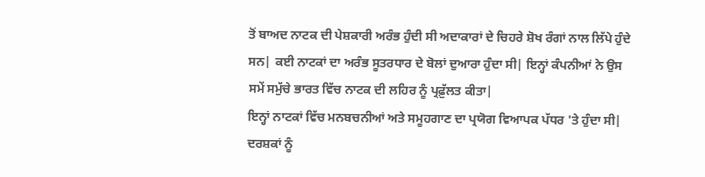ਤੋਂ ਬਾਅਦ ਨਾਟਕ ਦੀ ਪੇਸ਼ਕਾਰੀ ਅਰੰਭ ਹੁੰਦੀ ਸੀ ਅਦਾਕਾਰਾਂ ਦੇ ਚਿਹਰੇ ਸ਼ੋਖ ਰੰਗਾਂ ਨਾਲ ਲਿੱਪੇ ਹੁੰਦੇ ਸਨ| ਕਈ ਨਾਟਕਾਂ ਦਾ ਅਰੰਭ ਸੂਤਰਧਾਰ ਦੇ ਬੋਲਾਂ ਦੁਆਰਾ ਹੁੰਦਾ ਸੀ| ਇਨ੍ਹਾਂ ਕੰਪਨੀਆਂ ਨੇ ਉਸ ਸਮੇਂ ਸਮੁੱਚੇ ਭਾਰਤ ਵਿੱਚ ਨਾਟਕ ਦੀ ਲਹਿਰ ਨੂੰ ਪ੍ਰਫ਼ੁੱਲਤ ਕੀਤਾ|
ਇਨ੍ਹਾਂ ਨਾਟਕਾਂ ਵਿੱਚ ਮਨਬਚਨੀਆਂ ਅਤੇ ਸਮੂਹਗਾਣ ਦਾ ਪ੍ਰਯੋਗ ਵਿਆਪਕ ਪੱਧਰ 'ਤੇ ਹੁੰਦਾ ਸੀ| ਦਰਸ਼ਕਾਂ ਨੂੰ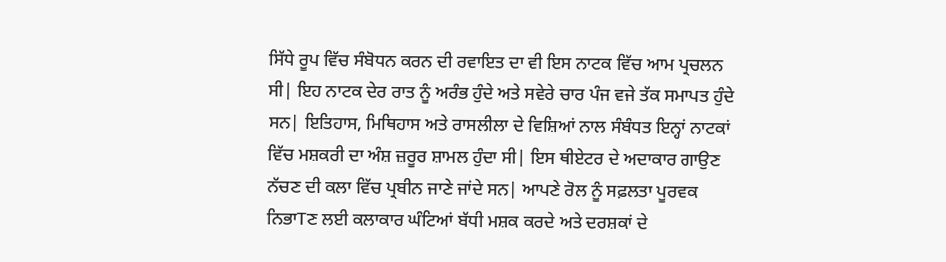ਸਿੱਧੇ ਰੂਪ ਵਿੱਚ ਸੰਬੋਧਨ ਕਰਨ ਦੀ ਰਵਾਇਤ ਦਾ ਵੀ ਇਸ ਨਾਟਕ ਵਿੱਚ ਆਮ ਪ੍ਰਚਲਨ ਸੀ| ਇਹ ਨਾਟਕ ਦੇਰ ਰਾਤ ਨੂੰ ਅਰੰਭ ਹੁੰਦੇ ਅਤੇ ਸਵੇਰੇ ਚਾਰ ਪੰਜ ਵਜੇ ਤੱਕ ਸਮਾਪਤ ਹੁੰਦੇ ਸਨ| ਇਤਿਹਾਸ, ਮਿਥਿਹਾਸ ਅਤੇ ਰਾਸਲੀਲਾ ਦੇ ਵਿਸ਼ਿਆਂ ਨਾਲ ਸੰਬੰਧਤ ਇਨ੍ਹਾਂ ਨਾਟਕਾਂ ਵਿੱਚ ਮਸ਼ਕਰੀ ਦਾ ਅੰਸ਼ ਜ਼ਰੂਰ ਸ਼ਾਮਲ ਹੁੰਦਾ ਸੀ| ਇਸ ਥੀਏਟਰ ਦੇ ਅਦਾਕਾਰ ਗਾਉਣ ਨੱਚਣ ਦੀ ਕਲਾ ਵਿੱਚ ਪ੍ਰਬੀਨ ਜਾਣੇ ਜਾਂਦੇ ਸਨ| ਆਪਣੇ ਰੋਲ ਨੂੰ ਸਫ਼ਲਤਾ ਪੂਰਵਕ ਨਿਭਾTਣ ਲਈ ਕਲਾਕਾਰ ਘੰਟਿਆਂ ਬੱਧੀ ਮਸ਼ਕ ਕਰਦੇ ਅਤੇ ਦਰਸ਼ਕਾਂ ਦੇ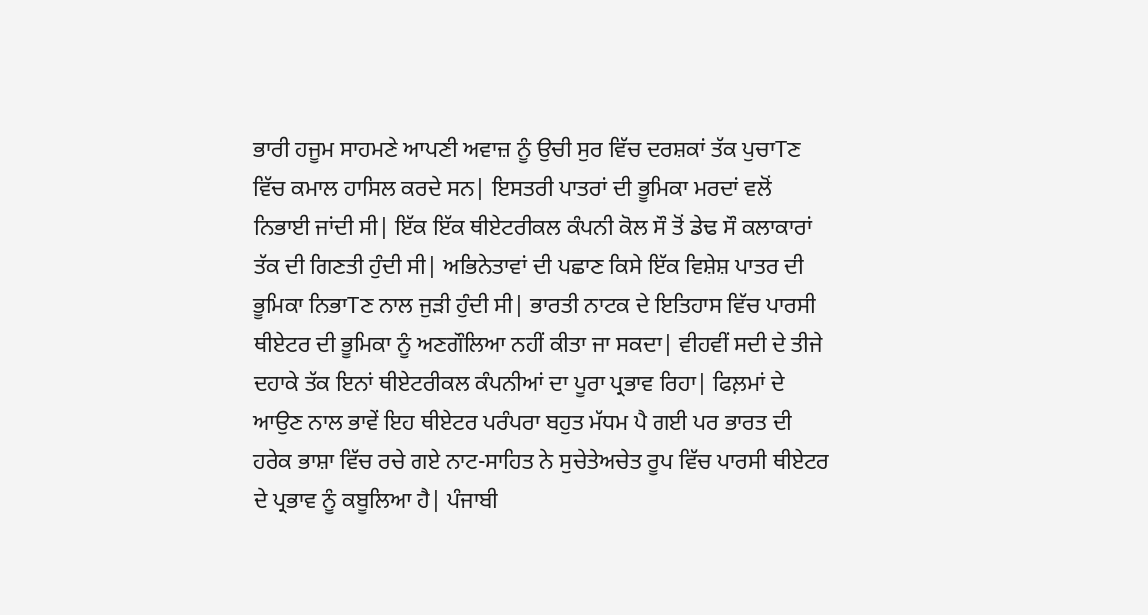ਭਾਰੀ ਹਜੂਮ ਸਾਹਮਣੇ ਆਪਣੀ ਅਵਾਜ਼ ਨੂੰ ਉਚੀ ਸੁਰ ਵਿੱਚ ਦਰਸ਼ਕਾਂ ਤੱਕ ਪੁਚਾTਣ ਵਿੱਚ ਕਮਾਲ ਹਾਸਿਲ ਕਰਦੇ ਸਨ| ਇਸਤਰੀ ਪਾਤਰਾਂ ਦੀ ਭੂਮਿਕਾ ਮਰਦਾਂ ਵਲੋਂ ਨਿਭਾਈ ਜਾਂਦੀ ਸੀ| ਇੱਕ ਇੱਕ ਥੀਏਟਰੀਕਲ ਕੰਪਨੀ ਕੋਲ ਸੌ ਤੋਂ ਡੇਢ ਸੌ ਕਲਾਕਾਰਾਂ ਤੱਕ ਦੀ ਗਿਣਤੀ ਹੁੰਦੀ ਸੀ| ਅਭਿਨੇਤਾਵਾਂ ਦੀ ਪਛਾਣ ਕਿਸੇ ਇੱਕ ਵਿਸ਼ੇਸ਼ ਪਾਤਰ ਦੀ ਭੂਮਿਕਾ ਨਿਭਾTਣ ਨਾਲ ਜੁੜੀ ਹੁੰਦੀ ਸੀ| ਭਾਰਤੀ ਨਾਟਕ ਦੇ ਇਤਿਹਾਸ ਵਿੱਚ ਪਾਰਸੀ ਥੀਏਟਰ ਦੀ ਭੂਮਿਕਾ ਨੂੰ ਅਣਗੌਲਿਆ ਨਹੀਂ ਕੀਤਾ ਜਾ ਸਕਦਾ| ਵੀਹਵੀਂ ਸਦੀ ਦੇ ਤੀਜੇ ਦਹਾਕੇ ਤੱਕ ਇਨਾਂ ਥੀਏਟਰੀਕਲ ਕੰਪਨੀਆਂ ਦਾ ਪੂਰਾ ਪ੍ਰਭਾਵ ਰਿਹਾ| ਫਿਲ਼ਮਾਂ ਦੇ ਆਉਣ ਨਾਲ ਭਾਵੇਂ ਇਹ ਥੀਏਟਰ ਪਰੰਪਰਾ ਬਹੁਤ ਮੱਧਮ ਪੈ ਗਈ ਪਰ ਭਾਰਤ ਦੀ ਹਰੇਕ ਭਾਸ਼ਾ ਵਿੱਚ ਰਚੇ ਗਏ ਨਾਟ-ਸਾਹਿਤ ਨੇ ਸੁਚੇਤੇਅਚੇਤ ਰੂਪ ਵਿੱਚ ਪਾਰਸੀ ਥੀਏਟਰ ਦੇ ਪ੍ਰਭਾਵ ਨੂੰ ਕਬੂਲਿਆ ਹੈ| ਪੰਜਾਬੀ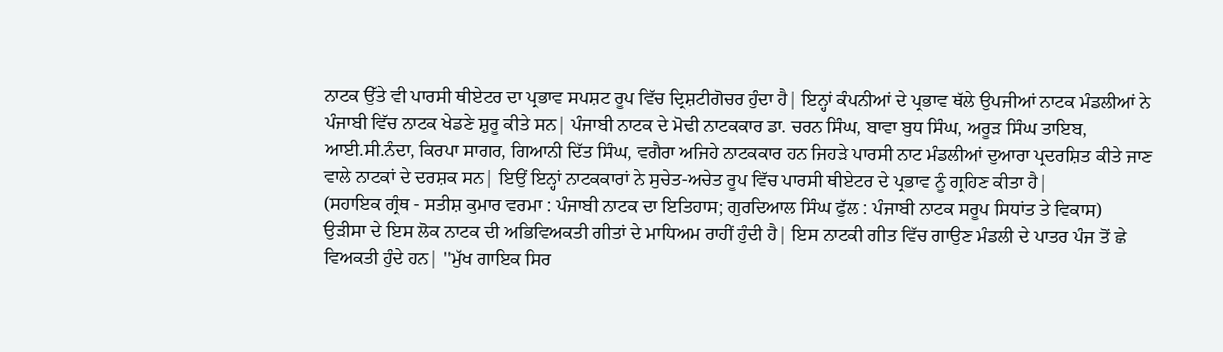ਨਾਟਕ ਉੱਤੇ ਵੀ ਪਾਰਸੀ ਥੀਏਟਰ ਦਾ ਪ੍ਰਭਾਵ ਸਪਸ਼ਟ ਰੂਪ ਵਿੱਚ ਦ੍ਰਿਸ਼ਟੀਗੋਚਰ ਹੁੰਦਾ ਹੈ| ਇਨ੍ਹਾਂ ਕੰਪਨੀਆਂ ਦੇ ਪ੍ਰਭਾਵ ਥੱਲੇ ਉਪਜੀਆਂ ਨਾਟਕ ਮੰਡਲੀਆਂ ਨੇ ਪੰਜਾਬੀ ਵਿੱਚ ਨਾਟਕ ਖੇਡਣੇ ਸ਼ੁਰੂ ਕੀਤੇ ਸਨ| ਪੰਜਾਬੀ ਨਾਟਕ ਦੇ ਮੋਢੀ ਨਾਟਕਕਾਰ ਡਾ. ਚਰਨ ਸਿੰਘ, ਬਾਵਾ ਬੁਧ ਸਿੰਘ, ਅਰੂੜ ਸਿੰਘ ਤਾਇਬ, ਆਈ.ਸੀ.ਨੰਦਾ, ਕਿਰਪਾ ਸਾਗਰ, ਗਿਆਨੀ ਦਿੱਤ ਸਿੰਘ, ਵਗੈਰਾ ਅਜਿਹੇ ਨਾਟਕਕਾਰ ਹਨ ਜਿਹੜੇ ਪਾਰਸੀ ਨਾਟ ਮੰਡਲੀਆਂ ਦੁਆਰਾ ਪ੍ਰਦਰਸ਼ਿਤ ਕੀਤੇ ਜਾਣ ਵਾਲੇ ਨਾਟਕਾਂ ਦੇ ਦਰਸ਼ਕ ਸਨ| ਇਉਂ ਇਨ੍ਹਾਂ ਨਾਟਕਕਾਰਾਂ ਨੇ ਸੁਚੇਤ-ਅਚੇਤ ਰੂਪ ਵਿੱਚ ਪਾਰਸੀ ਥੀਏਟਰ ਦੇ ਪ੍ਰਭਾਵ ਨੂੰ ਗ੍ਰਹਿਣ ਕੀਤਾ ਹੈ|
(ਸਹਾਇਕ ਗ੍ਰੰਥ - ਸਤੀਸ਼ ਕੁਮਾਰ ਵਰਮਾ : ਪੰਜਾਬੀ ਨਾਟਕ ਦਾ ਇਤਿਹਾਸ; ਗੁਰਦਿਆਲ ਸਿੰਘ ਫੁੱਲ : ਪੰਜਾਬੀ ਨਾਟਕ ਸਰੂਪ ਸਿਧਾਂਤ ਤੇ ਵਿਕਾਸ)
ਉੜੀਸਾ ਦੇ ਇਸ ਲੋਕ ਨਾਟਕ ਦੀ ਅਭਿਵਿਅਕਤੀ ਗੀਤਾਂ ਦੇ ਮਾਧਿਅਮ ਰਾਹੀਂ ਹੁੰਦੀ ਹੈ| ਇਸ ਨਾਟਕੀ ਗੀਤ ਵਿੱਚ ਗਾਉਣ ਮੰਡਲੀ ਦੇ ਪਾਤਰ ਪੰਜ ਤੋਂ ਛੇ ਵਿਅਕਤੀ ਹੁੰਦੇ ਹਨ| ''ਮੁੱਖ ਗਾਇਕ ਸਿਰ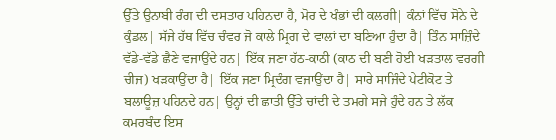ਉੱਤੇ ਉਨਾਬੀ ਰੰਗ ਦੀ ਦਸਤਾਰ ਪਹਿਨਦਾ ਹੈ, ਮੋਰ ਦੇ ਖੰਭਾਂ ਦੀ ਕਲਗੀ| ਕੰਨਾਂ ਵਿੱਚ ਸੋਨੇ ਦੇ ਕੁੰਡਲ| ਸੱਜੇ ਹੱਥ ਵਿੱਚ ਚੰਵਰ ਜੋ ਕਾਲੇ ਮ੍ਰਿਗ ਦੇ ਵਾਲਾਂ ਦਾ ਬਣਿਆ ਹੁੰਦਾ ਹੈ| ਤਿੰਨ ਸਾਜ਼ਿੰਦੇ ਵੱਡੇ-ਵੱਡੇ ਛੈਣੇ ਵਜਾਉਂਦੇ ਹਨ| ਇੱਕ ਜਣਾ ਹੱਠ-ਕਾਠੀ (ਕਾਠ ਦੀ ਬਣੀ ਹੋਈ ਖੜਤਾਲ ਵਰਗੀ ਚੀਜ) ਖੜਕਾਉਂਦਾ ਹੈ| ਇੱਕ ਜਣਾ ਮ੍ਰਿਦੰਗ ਵਜਾਉਂਦਾ ਹੈ| ਸਾਰੇ ਸਾਜਿੰਦੇ ਪੇਟੀਕੋਟ ਤੇ ਬਲਾਊਜ਼ ਪਹਿਨਦੇ ਹਨ| ਉਨ੍ਹਾਂ ਦੀ ਛਾਤੀ ਉੱਤੇ ਚਾਂਦੀ ਦੇ ਤਮਗੇ ਸਜੇ ਹੁੰਦੇ ਹਨ ਤੇ ਲੱਕ ਕਮਰਬੰਦ ਇਸ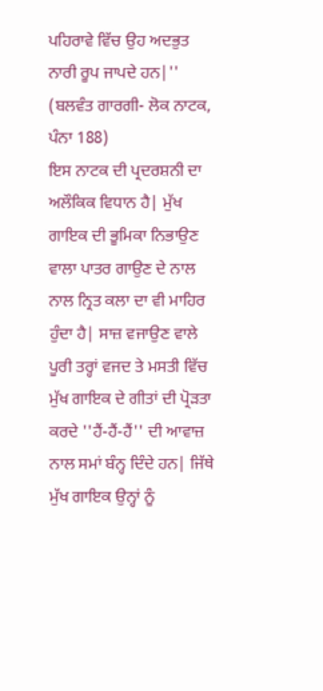ਪਹਿਰਾਵੇ ਵਿੱਚ ਉਹ ਅਦਭੁਤ ਨਾਰੀ ਰੂਪ ਜਾਪਦੇ ਹਨ|'' (ਬਲਵੰਤ ਗਾਰਗੀ- ਲੋਕ ਨਾਟਕ, ਪੰਨਾ 188)
ਇਸ ਨਾਟਕ ਦੀ ਪ੍ਰਦਰਸ਼ਨੀ ਦਾ ਅਲੌਕਿਕ ਵਿਧਾਨ ਹੈ| ਮੁੱਖ ਗਾਇਕ ਦੀ ਭੂਮਿਕਾ ਨਿਭਾਉਣ ਵਾਲਾ ਪਾਤਰ ਗਾਉਣ ਦੇ ਨਾਲ ਨਾਲ ਨ੍ਰਿਤ ਕਲਾ ਦਾ ਵੀ ਮਾਹਿਰ ਹੁੰਦਾ ਹੈ| ਸਾਜ਼ ਵਜਾਉਣ ਵਾਲੇ ਪੂਰੀ ਤਰ੍ਹਾਂ ਵਜਦ ਤੇ ਮਸਤੀ ਵਿੱਚ ਮੁੱਖ ਗਾਇਕ ਦੇ ਗੀਤਾਂ ਦੀ ਪ੍ਰੋੜਤਾ ਕਰਦੇ ''ਹੈਂ-ਹੈਂ-ਹੈਂ'' ਦੀ ਆਵਾਜ਼ ਨਾਲ ਸਮਾਂ ਬੰਨ੍ਹ ਦਿੰਦੇ ਹਨ| ਜਿੱਥੇ ਮੁੱਖ ਗਾਇਕ ਉਨ੍ਹਾਂ ਨੂੰ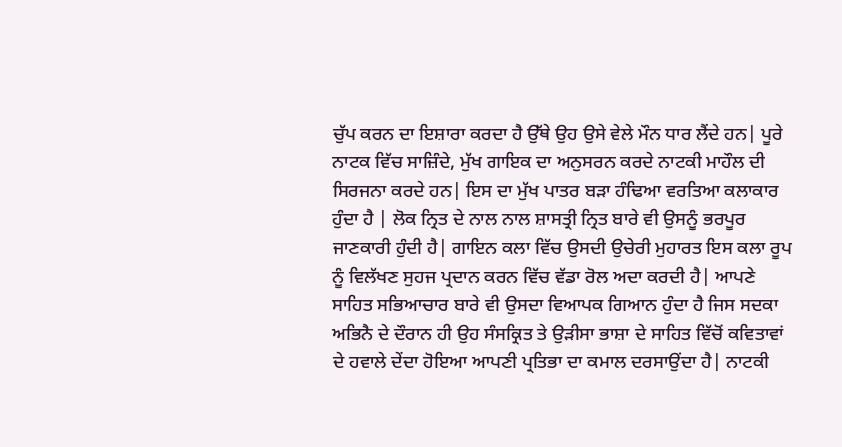ਚੁੱਪ ਕਰਨ ਦਾ ਇਸ਼ਾਰਾ ਕਰਦਾ ਹੈ ਉੱਥੇ ਉਹ ਉਸੇ ਵੇਲੇ ਮੌਨ ਧਾਰ ਲੈਂਦੇ ਹਨ| ਪੂਰੇ ਨਾਟਕ ਵਿੱਚ ਸਾਜ਼ਿੰਦੇ, ਮੁੱਖ ਗਾਇਕ ਦਾ ਅਨੁਸਰਨ ਕਰਦੇ ਨਾਟਕੀ ਮਾਹੌਲ ਦੀ ਸਿਰਜਨਾ ਕਰਦੇ ਹਨ| ਇਸ ਦਾ ਮੁੱਖ ਪਾਤਰ ਬੜਾ ਹੰਢਿਆ ਵਰਤਿਆ ਕਲਾਕਾਰ ਹੁੰਦਾ ਹੈ | ਲੋਕ ਨ੍ਰਿਤ ਦੇ ਨਾਲ ਨਾਲ ਸ਼ਾਸਤ੍ਰੀ ਨ੍ਰਿਤ ਬਾਰੇ ਵੀ ਉਸਨੂੰ ਭਰਪੂਰ ਜਾਣਕਾਰੀ ਹੁੰਦੀ ਹੈ| ਗਾਇਨ ਕਲਾ ਵਿੱਚ ਉਸਦੀ ਉਚੇਰੀ ਮੁਹਾਰਤ ਇਸ ਕਲਾ ਰੂਪ ਨੂੰ ਵਿਲੱਖਣ ਸੁਹਜ ਪ੍ਰਦਾਨ ਕਰਨ ਵਿੱਚ ਵੱਡਾ ਰੋਲ ਅਦਾ ਕਰਦੀ ਹੈ| ਆਪਣੇ ਸਾਹਿਤ ਸਭਿਆਚਾਰ ਬਾਰੇ ਵੀ ਉਸਦਾ ਵਿਆਪਕ ਗਿਆਨ ਹੁੰਦਾ ਹੈ ਜਿਸ ਸਦਕਾ ਅਭਿਨੈ ਦੇ ਦੌਰਾਨ ਹੀ ਉਹ ਸੰਸਕ੍ਰਿਤ ਤੇ ਉੜੀਸਾ ਭਾਸ਼ਾ ਦੇ ਸਾਹਿਤ ਵਿੱਚੋਂ ਕਵਿਤਾਵਾਂ ਦੇ ਹਵਾਲੇ ਦੇਂਦਾ ਹੋਇਆ ਆਪਣੀ ਪ੍ਰਤਿਭਾ ਦਾ ਕਮਾਲ ਦਰਸਾਉਂਦਾ ਹੈ| ਨਾਟਕੀ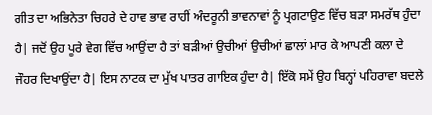ਗੀਤ ਦਾ ਅਭਿਨੇਤਾ ਚਿਹਰੇ ਦੇ ਹਾਵ ਭਾਵ ਰਾਹੀਂ ਅੰਦਰੂਨੀ ਭਾਵਨਾਵਾਂ ਨੂੰ ਪ੍ਰਗਟਾਉਣ ਵਿੱਚ ਬੜਾ ਸਮਰੱਥ ਹੁੰਦਾ ਹੈ| ਜਦੋਂ ਉਹ ਪੂਰੇ ਵੇਗ ਵਿੱਚ ਆਉਂਦਾ ਹੈ ਤਾਂ ਬੜੀਆਂ ਉਚੀਆਂ ਉਚੀਆਂ ਛਾਲਾਂ ਮਾਰ ਕੇ ਆਪਣੀ ਕਲਾ ਦੇ ਜੌਹਰ ਦਿਖਾਉਂਦਾ ਹੈ| ਇਸ ਨਾਟਕ ਦਾ ਮੁੱਖ ਪਾਤਰ ਗਾਇਕ ਹੁੰਦਾ ਹੈ| ਇੱਕੋ ਸਮੇਂ ਉਹ ਬਿਨ੍ਹਾਂ ਪਹਿਰਾਵਾ ਬਦਲੇ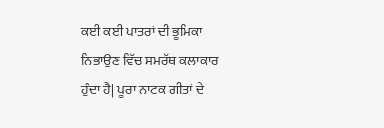ਕਈ ਕਈ ਪਾਤਰਾਂ ਦੀ ਭੂਮਿਕਾ ਨਿਭਾਉਣ ਵਿੱਚ ਸਮਰੱਥ ਕਲਾਕਾਰ ਹੁੰਦਾ ਹੈ| ਪੂਰਾ ਨਾਟਕ ਗੀਤਾਂ ਦੇ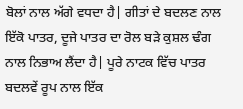ਬੋਲਾਂ ਨਾਲ ਅੱਗੇ ਵਧਦਾ ਹੈ| ਗੀਤਾਂ ਦੇ ਬਦਲਣ ਨਾਲ ਇੱਕੋ ਪਾਤਰ, ਦੂਜੇ ਪਾਤਰ ਦਾ ਰੋਲ ਬੜੇ ਕੁਸ਼ਲ ਢੰਗ ਨਾਲ ਨਿਭਾਅ ਲੈਂਦਾ ਹੈ| ਪੂਰੇ ਨਾਟਕ ਵਿੱਚ ਪਾਤਰ ਬਦਲਵੇਂ ਰੂਪ ਨਾਲ ਇੱਕ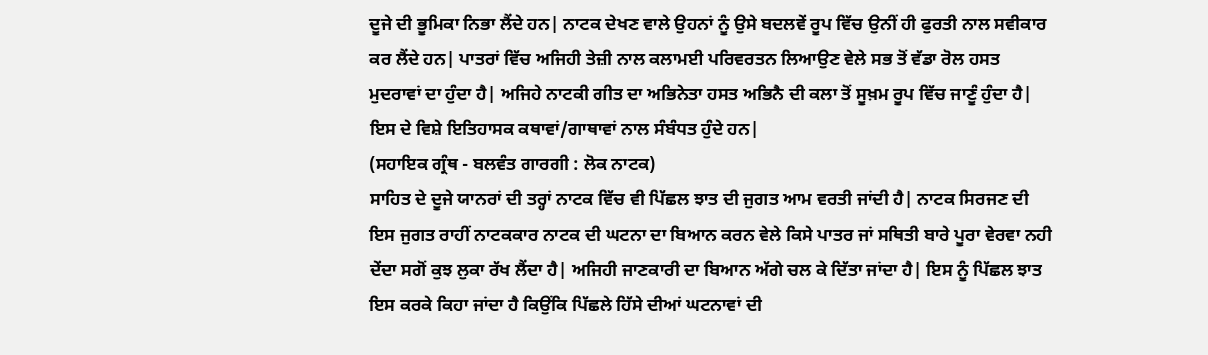ਦੂਜੇ ਦੀ ਭੂਮਿਕਾ ਨਿਭਾ ਲੈਂਦੇ ਹਨ| ਨਾਟਕ ਦੇਖਣ ਵਾਲੇ ਉਹਨਾਂ ਨੂੰ ਉਸੇ ਬਦਲਵੇਂ ਰੂਪ ਵਿੱਚ ਉਨੀਂ ਹੀ ਫੁਰਤੀ ਨਾਲ ਸਵੀਕਾਰ ਕਰ ਲੈਂਦੇ ਹਨ| ਪਾਤਰਾਂ ਵਿੱਚ ਅਜਿਹੀ ਤੇਜ਼ੀ ਨਾਲ ਕਲਾਮਈ ਪਰਿਵਰਤਨ ਲਿਆਉਣ ਵੇਲੇ ਸਭ ਤੋਂ ਵੱਡਾ ਰੋਲ ਹਸਤ ਮੁਦਰਾਵਾਂ ਦਾ ਹੁੰਦਾ ਹੈ| ਅਜਿਹੇ ਨਾਟਕੀ ਗੀਤ ਦਾ ਅਭਿਨੇਤਾ ਹਸਤ ਅਭਿਨੈ ਦੀ ਕਲਾ ਤੋਂ ਸੂਖ਼ਮ ਰੂਪ ਵਿੱਚ ਜਾਣੂੰ ਹੁੰਦਾ ਹੈ| ਇਸ ਦੇ ਵਿਸ਼ੇ ਇਤਿਹਾਸਕ ਕਥਾਵਾਂ/ਗਾਥਾਵਾਂ ਨਾਲ ਸੰਬੰਧਤ ਹੁੰਦੇ ਹਨ|
(ਸਹਾਇਕ ਗ੍ਰੰਥ - ਬਲਵੰਤ ਗਾਰਗੀ : ਲੋਕ ਨਾਟਕ)
ਸਾਹਿਤ ਦੇ ਦੂਜੇ ਯਾਨਰਾਂ ਦੀ ਤਰ੍ਹਾਂ ਨਾਟਕ ਵਿੱਚ ਵੀ ਪਿੱਛਲ ਝਾਤ ਦੀ ਜੁਗਤ ਆਮ ਵਰਤੀ ਜਾਂਦੀ ਹੈ| ਨਾਟਕ ਸਿਰਜਣ ਦੀ ਇਸ ਜੁਗਤ ਰਾਹੀਂ ਨਾਟਕਕਾਰ ਨਾਟਕ ਦੀ ਘਟਨਾ ਦਾ ਬਿਆਨ ਕਰਨ ਵੇਲੇ ਕਿਸੇ ਪਾਤਰ ਜਾਂ ਸਥਿਤੀ ਬਾਰੇ ਪੂਰਾ ਵੇਰਵਾ ਨਹੀ ਦੇਂਦਾ ਸਗੋਂ ਕੁਝ ਲੁਕਾ ਰੱਖ ਲੈਂਦਾ ਹੈ| ਅਜਿਹੀ ਜਾਣਕਾਰੀ ਦਾ ਬਿਆਨ ਅੱਗੇ ਚਲ ਕੇ ਦਿੱਤਾ ਜਾਂਦਾ ਹੈ| ਇਸ ਨੂੰ ਪਿੱਛਲ ਝਾਤ ਇਸ ਕਰਕੇ ਕਿਹਾ ਜਾਂਦਾ ਹੈ ਕਿਉਂਕਿ ਪਿੱਛਲੇ ਹਿੱਸੇ ਦੀਆਂ ਘਟਨਾਵਾਂ ਦੀ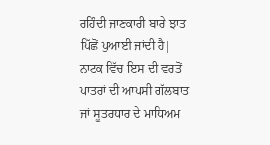ਰਹਿੰਦੀ ਜਾਣਕਾਰੀ ਬਾਰੇ ਝਾਤ ਪਿੱਛੋਂ ਪੁਆਈ ਜਾਂਦੀ ਹੈ| ਨਾਟਕ ਵਿੱਚ ਇਸ ਦੀ ਵਰਤੋਂ ਪਾਤਰਾਂ ਦੀ ਆਪਸੀ ਗੱਲਬਾਤ ਜਾਂ ਸੂਤਰਧਾਰ ਦੇ ਮਾਧਿਅਮ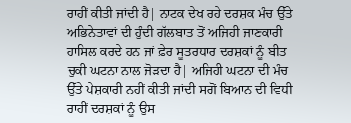ਰਾਹੀਂ ਕੀਤੀ ਜਾਂਦੀ ਹੈ| ਨਾਟਕ ਦੇਖ ਰਹੇ ਦਰਸ਼ਕ ਮੰਚ ਉੱਤੇ ਅਭਿਨੇਤਾਵਾਂ ਦੀ ਹੁੰਦੀ ਗੱਲਬਾਤ ਤੋਂ ਅਜਿਹੀ ਜਾਣਕਾਰੀ ਹਾਸਿਲ ਕਰਦੇ ਹਨ ਜਾਂ ਫ਼ੇਰ ਸੂਤਰਧਾਰ ਦਰਸ਼ਕਾਂ ਨੂੰ ਬੀਤ ਚੁਕੀ ਘਟਨਾ ਨਾਲ ਜੋੜਦਾ ਹੈ| ਅਜਿਹੀ ਘਟਨਾ ਦੀ ਮੰਚ ਉੱਤੇ ਪੇਸ਼ਕਾਰੀ ਨਹੀਂ ਕੀਤੀ ਜਾਂਦੀ ਸਗੋਂ ਬਿਆਨ ਦੀ ਵਿਧੀ ਰਾਹੀਂ ਦਰਸ਼ਕਾਂ ਨੂੰ ਉਸ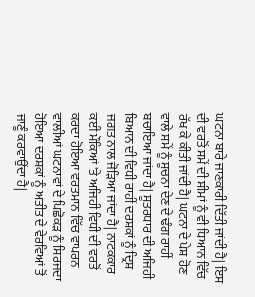ਘਟਨਾ ਬਾਰੇ ਜਾਣਕਾਰੀ ਦਿੱਤੀ ਜਾਂਦੀ ਹੈ| ਇਸ ਦੀ ਵਰਤੋਂ ਸਮੇਂ ਦੀ ਸੀਮਾਂ ਨੂੰ ਵੀ ਧਿਆਨ ਵਿੱਚ ਰੱਖ ਕੇ ਕੀਤੀ ਜਾਂਦੀ ਹੈ| ਘਟਨਾ ਦੇ ਪੇਸ਼ ਹੋਣ ਵਾਲੇ ਸਮੇਂ ਨੂੰ ਸੂਚਨਾ ਦੇਣ ਦੇ ਢੰਗ ਰਾਹੀਂ ਬਚਾਇਆ ਜਾਂਦਾ ਹੈ| ਸੂਤਰਧਾਰ ਦੀ ਅਜਿਹੀ ਬਿਆਨ ਦੀ ਵਿਧੀ ਰਾਹੀਂ ਦਰਸ਼ਕਾਂ ਨੂੰ ਦ੍ਰਿਸ਼ ਜਗਤ ਨਾਲ ਜੋੜਿਆ ਜਾਂਦਾ ਹੈ| ਨਾਟਕਕਾਰ ਕਈ ਮੌਕਿਆਂ 'ਤੇ ਅਜਿਹੀ ਵਿਧੀ ਦੀ ਵਰਤੋਂ ਕਰਦਾ ਹੋਇਆ ਵਰਤਮਾਨ ਵਿੱਚ ਵਾਪਰਨ ਵਾਲੀਆਂ ਘਟਨਾਵਾਂ ਦੇ ਪਿਛੋਕੜ ਨੂੰ ਸਿਰਜਦਾ ਹੋਇਆ ਦਰਸ਼ਕਾਂ ਨੂੰ ਅਤੀਤ ਦੇ ਵੇਰਵਿਆਂ ਤੋਂ ਜਾਣੂੰ ਕਰਵਾਉਂਦਾ ਹੈ|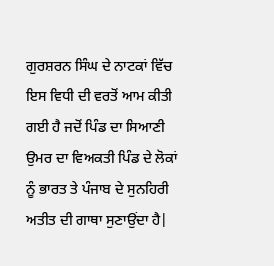ਗੁਰਸ਼ਰਨ ਸਿੰਘ ਦੇ ਨਾਟਕਾਂ ਵਿੱਚ ਇਸ ਵਿਧੀ ਦੀ ਵਰਤੋਂ ਆਮ ਕੀਤੀ ਗਈ ਹੈ ਜਦੋਂ ਪਿੰਡ ਦਾ ਸਿਆਣੀ ਉਮਰ ਦਾ ਵਿਅਕਤੀ ਪਿੰਡ ਦੇ ਲੋਕਾਂ ਨੂੰ ਭਾਰਤ ਤੇ ਪੰਜਾਬ ਦੇ ਸੁਨਹਿਰੀ ਅਤੀਤ ਦੀ ਗਾਥਾ ਸੁਣਾਉਂਦਾ ਹੈ|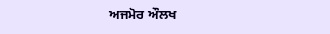ਅਜਮੋਰ ਔਲਖ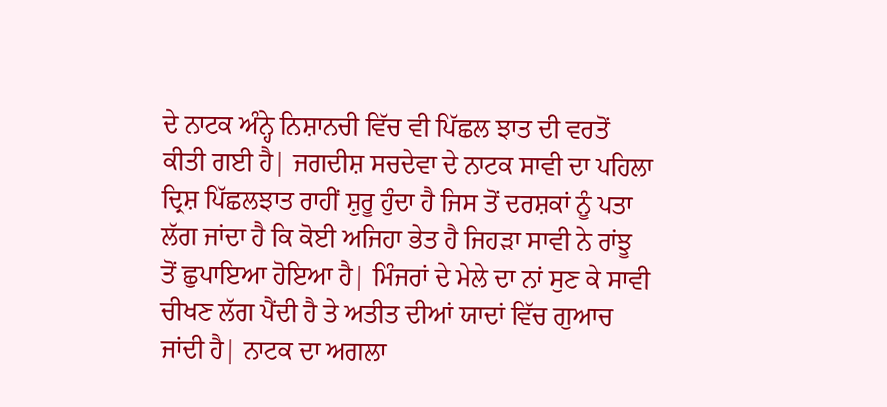ਦੇ ਨਾਟਕ ਅੰਨ੍ਹੇ ਨਿਸ਼ਾਨਚੀ ਵਿੱਚ ਵੀ ਪਿੱਛਲ ਝਾਤ ਦੀ ਵਰਤੋਂ ਕੀਤੀ ਗਈ ਹੈ| ਜਗਦੀਸ਼ ਸਚਦੇਵਾ ਦੇ ਨਾਟਕ ਸਾਵੀ ਦਾ ਪਹਿਲਾ ਦ੍ਰਿਸ਼ ਪਿੱਛਲਝਾਤ ਰਾਹੀਂ ਸ਼ੁਰੂ ਹੁੰਦਾ ਹੈ ਜਿਸ ਤੋਂ ਦਰਸ਼ਕਾਂ ਨੂੰ ਪਤਾ ਲੱਗ ਜਾਂਦਾ ਹੈ ਕਿ ਕੋਈ ਅਜਿਹਾ ਭੇਤ ਹੈ ਜਿਹੜਾ ਸਾਵੀ ਨੇ ਰਾਂਝੂ ਤੋਂ ਛੁਪਾਇਆ ਹੋਇਆ ਹੈ| ਮਿੰਜਰਾਂ ਦੇ ਮੇਲੇ ਦਾ ਨਾਂ ਸੁਣ ਕੇ ਸਾਵੀ ਚੀਖਣ ਲੱਗ ਪੈਂਦੀ ਹੈ ਤੇ ਅਤੀਤ ਦੀਆਂ ਯਾਦਾਂ ਵਿੱਚ ਗੁਆਚ ਜਾਂਦੀ ਹੈ| ਨਾਟਕ ਦਾ ਅਗਲਾ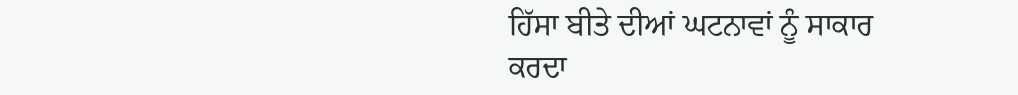ਹਿੱਸਾ ਬੀਤੇ ਦੀਆਂ ਘਟਨਾਵਾਂ ਨੂੰ ਸਾਕਾਰ ਕਰਦਾ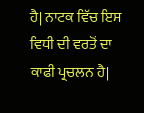ਹੈ| ਨਾਟਕ ਵਿੱਚ ਇਸ ਵਿਧੀ ਦੀ ਵਰਤੋਂ ਦਾ ਕਾਫੀ ਪ੍ਰਚਲਨ ਹੈ|